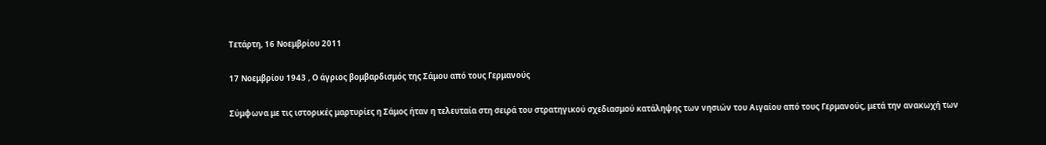Τετάρτη, 16 Νοεμβρίου 2011

17 Νοεμβρίου 1943 , Ο άγριος βομβαρδισμός της Σάμου από τους Γερμανούς

Σύμφωνα με τις ιστορικές μαρτυρίες η Σάμος ήταν η τελευταία στη σειρά του στρατηγικού σχεδιασμού κατάληψης των νησιών του Αιγαίου από τους Γερμανούς, μετά την ανακωχή των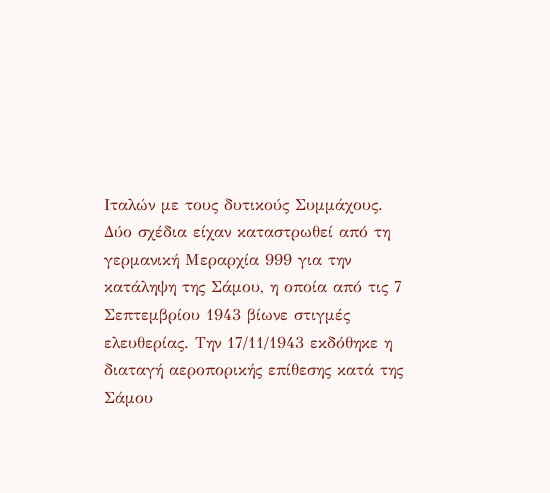Ιταλών με τους δυτικούς Συμμάχους. Δύο σχέδια είχαν καταστρωθεί από τη γερμανική Μεραρχία 999 για την κατάληψη της Σάμου, η οποία από τις 7 Σεπτεμβρίου 1943 βίωνε στιγμές ελευθερίας. Την 17/11/1943 εκδόθηκε η διαταγή αεροπορικής επίθεσης κατά της Σάμου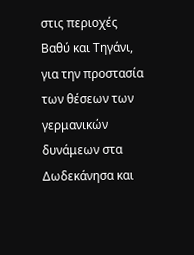στις περιοχές Βαθύ και Τηγάνι, για την προστασία των θέσεων των γερμανικών δυνάμεων στα Δωδεκάνησα και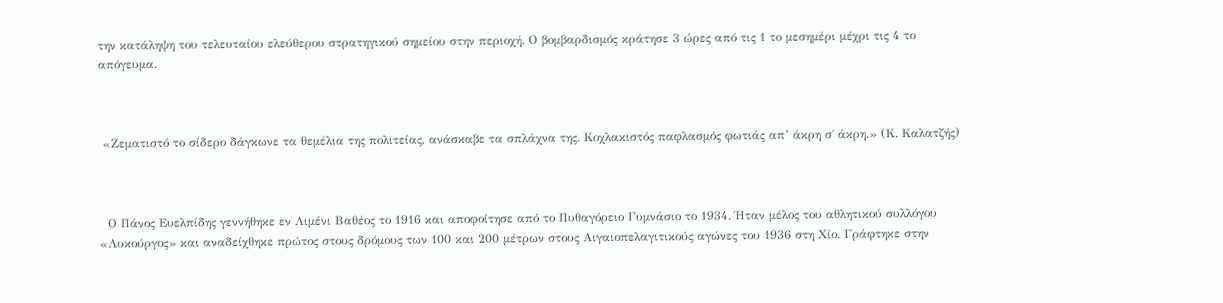την κατάληψη του τελευταίου ελεύθερου στρατηγικού σημείου στην περιοχή. Ο βομβαρδισμός κράτησε 3 ώρες από τις 1 το μεσημέρι μέχρι τις 4 το απόγευμα.



 «Ζεματιστό το σίδερο δάγκωνε τα θεμέλια της πολιτείας, ανάσκαβε τα σπλάχνα της. Κοχλακιστός παφλασμός φωτιάς απ’ άκρη σ΄ άκρη.» (Κ. Καλατζής)



  Ο Πάνος Ευελπίδης γεννήθηκε εν Λιμένι Βαθέος το 1916 και αποφοίτησε από το Πυθαγόρειο Γυμνάσιο το 1934. Ήταν μέλος του αθλητικού συλλόγου «Λυκούργος» και αναδείχθηκε πρώτος στους δρόμους των 100 και 200 μέτρων στους Αιγαιοπελαγιτικούς αγώνες του 1936 στη Χίο. Γράφτηκε στην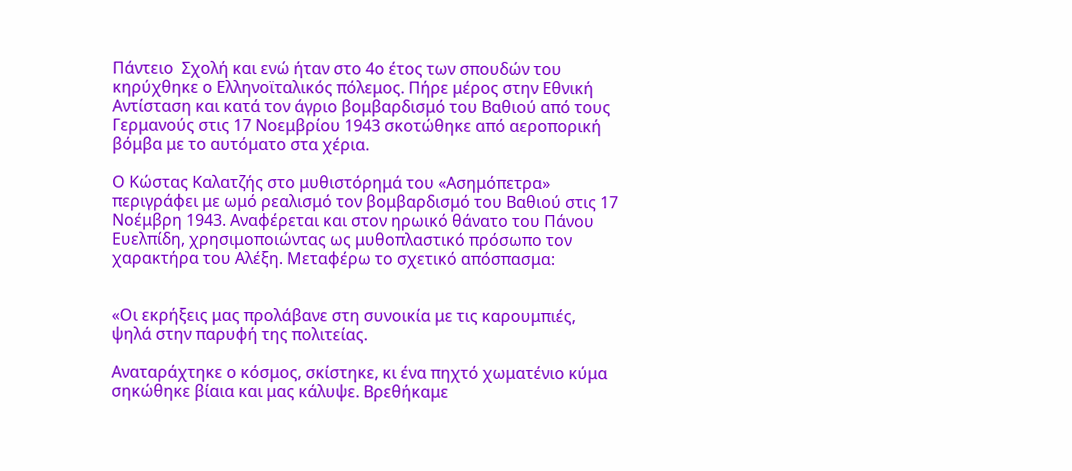Πάντειο  Σχολή και ενώ ήταν στο 4ο έτος των σπουδών του κηρύχθηκε ο Ελληνοϊταλικός πόλεμος. Πήρε μέρος στην Εθνική Αντίσταση και κατά τον άγριο βομβαρδισμό του Βαθιού από τους Γερμανούς στις 17 Νοεμβρίου 1943 σκοτώθηκε από αεροπορική βόμβα με το αυτόματο στα χέρια.

Ο Κώστας Καλατζής στο μυθιστόρημά του «Ασημόπετρα» περιγράφει με ωμό ρεαλισμό τον βομβαρδισμό του Βαθιού στις 17 Νοέμβρη 1943. Αναφέρεται και στον ηρωικό θάνατο του Πάνου Ευελπίδη, χρησιμοποιώντας ως μυθοπλαστικό πρόσωπο τον χαρακτήρα του Αλέξη. Μεταφέρω το σχετικό απόσπασμα:


«Οι εκρήξεις μας προλάβανε στη συνοικία με τις καρουμπιές, ψηλά στην παρυφή της πολιτείας.

Αναταράχτηκε ο κόσμος, σκίστηκε, κι ένα πηχτό χωματένιο κύμα σηκώθηκε βίαια και μας κάλυψε. Βρεθήκαμε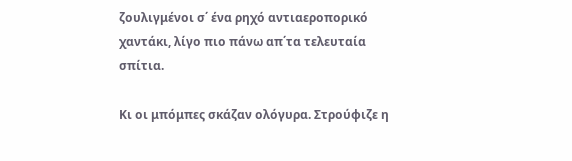ζουλιγμένοι σ΄ ένα ρηχό αντιαεροπορικό χαντάκι, λίγο πιο πάνω απ΄τα τελευταία σπίτια.

Κι οι μπόμπες σκάζαν ολόγυρα. Στρούφιζε η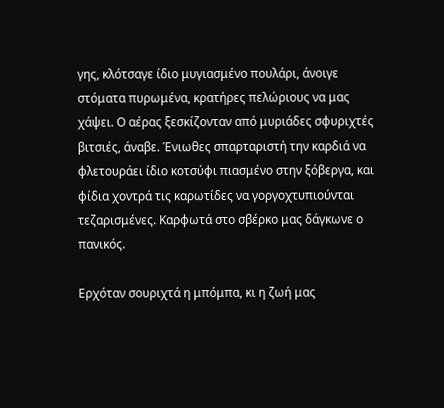γης, κλότσαγε ίδιο μυγιασμένο πουλάρι, άνοιγε στόματα πυρωμένα, κρατήρες πελώριους να μας χάψει. Ο αέρας ξεσκίζονταν από μυριάδες σφυριχτές βιτσιές, άναβε. Ένιωθες σπαρταριστή την καρδιά να φλετουράει ίδιο κοτσύφι πιασμένο στην ξόβεργα, και φίδια χοντρά τις καρωτίδες να γοργοχτυπιούνται τεζαρισμένες. Καρφωτά στο σβέρκο μας δάγκωνε ο πανικός.

Ερχόταν σουριχτά η μπόμπα, κι η ζωή μας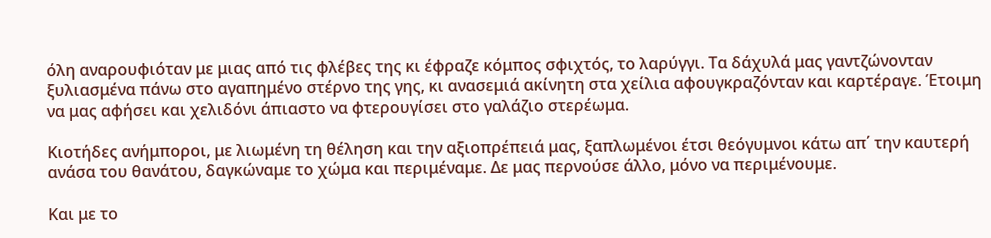όλη αναρουφιόταν με μιας από τις φλέβες της κι έφραζε κόμπος σφιχτός, το λαρύγγι. Τα δάχυλά μας γαντζώνονταν ξυλιασμένα πάνω στο αγαπημένο στέρνο της γης, κι ανασεμιά ακίνητη στα χείλια αφουγκραζόνταν και καρτέραγε. Έτοιμη να μας αφήσει και χελιδόνι άπιαστο να φτερουγίσει στο γαλάζιο στερέωμα.

Κιοτήδες ανήμποροι, με λιωμένη τη θέληση και την αξιοπρέπειά μας, ξαπλωμένοι έτσι θεόγυμνοι κάτω απ΄ την καυτερή ανάσα του θανάτου, δαγκώναμε το χώμα και περιμέναμε. Δε μας περνούσε άλλο, μόνο να περιμένουμε.

Και με το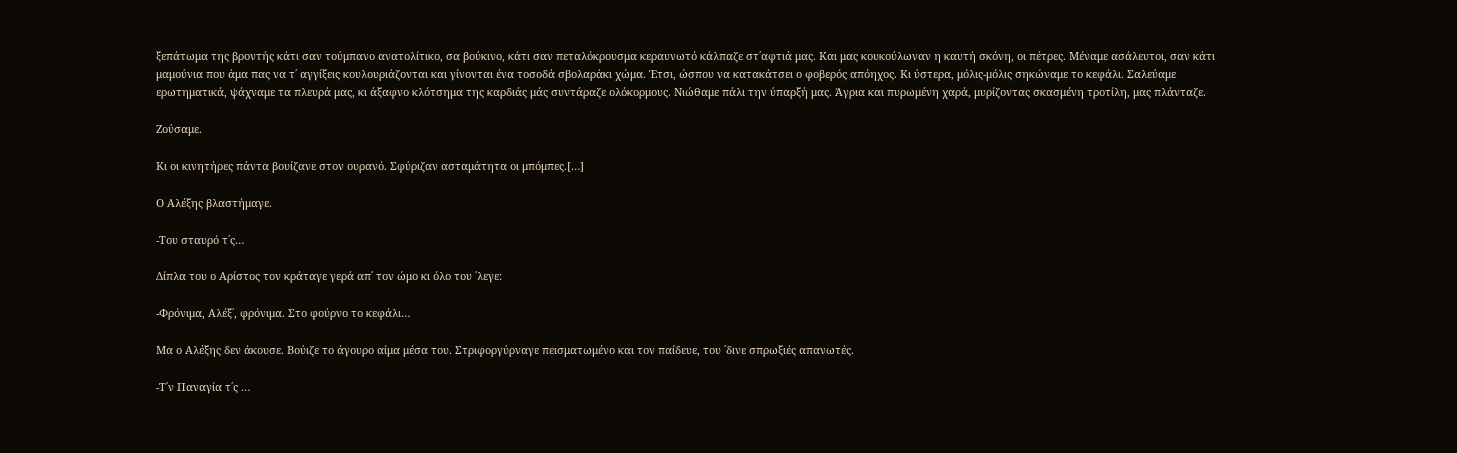ξεπάτωμα της βροντής κάτι σαν τούμπανο ανατολίτικο, σα βούκινο, κάτι σαν πεταλόκρουσμα κεραυνωτό κάλπαζε στ΄αφτιά μας. Και μας κουκούλωναν η καυτή σκόνη, οι πέτρες. Μέναμε ασάλευτοι, σαν κάτι μαμούνια που άμα πας να τ΄ αγγίξεις κουλουριάζονται και γίνονται ένα τοσοδά σβολαράκι χώμα. Έτσι, ώσπου να κατακάτσει ο φοβερός απόηχος. Κι ύστερα, μόλις-μόλις σηκώναμε το κεφάλι. Σαλεύαμε ερωτηματικά, ψάχναμε τα πλευρά μας, κι άξαφνο κλότσημα της καρδιάς μάς συντάραζε ολόκορμους. Νιώθαμε πάλι την ύπαρξή μας. Άγρια και πυρωμένη χαρά, μυρίζοντας σκασμένη τροτίλη, μας πλάνταζε.

Ζούσαμε.

Κι οι κινητήρες πάντα βουίζανε στον ουρανό. Σφύριζαν ασταμάτητα οι μπόμπες.[…]

Ο Αλέξης βλαστήμαγε.

-Του σταυρό τ΄ς…

Δίπλα του ο Αρίστος τον κράταγε γερά απ΄ τον ώμο κι όλο του ΄λεγε:

-Φρόνιμα, Αλέξ΄, φρόνιμα. Στο φούρνο το κεφάλι…

Μα ο Αλέξης δεν άκουσε. Βούιζε το άγουρο αίμα μέσα του. Στριφοργύρναγε πεισματωμένο και τον παίδευε, του ΄δινε σπρωξιές απανωτές.

-Τ΄ν Παναγία τ΄ς …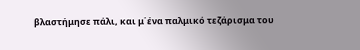βλαστήμησε πάλι, και μ΄ένα παλμικό τεζάρισμα του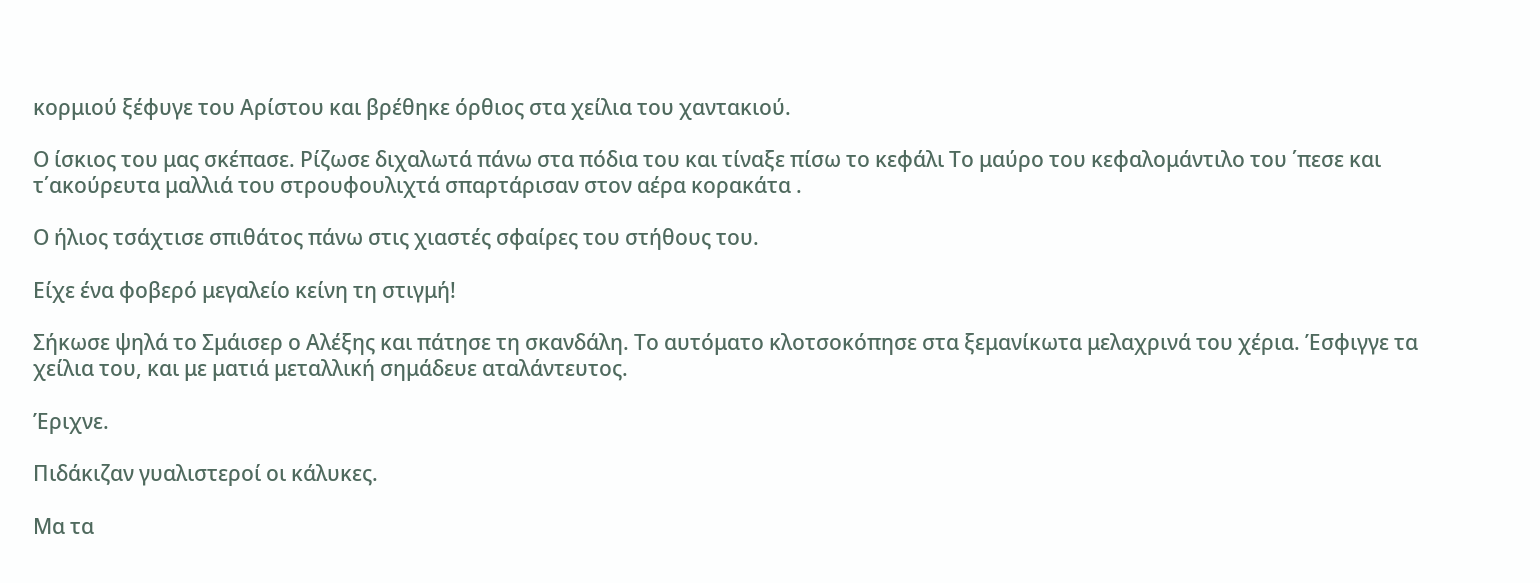κορμιού ξέφυγε του Αρίστου και βρέθηκε όρθιος στα χείλια του χαντακιού.

Ο ίσκιος του μας σκέπασε. Ρίζωσε διχαλωτά πάνω στα πόδια του και τίναξε πίσω το κεφάλι Το μαύρο του κεφαλομάντιλο του ΄πεσε και τ΄ακούρευτα μαλλιά του στρουφουλιχτά σπαρτάρισαν στον αέρα κορακάτα .

Ο ήλιος τσάχτισε σπιθάτος πάνω στις χιαστές σφαίρες του στήθους του.

Είχε ένα φοβερό μεγαλείο κείνη τη στιγμή!

Σήκωσε ψηλά το Σμάισερ ο Αλέξης και πάτησε τη σκανδάλη. Το αυτόματο κλοτσοκόπησε στα ξεμανίκωτα μελαχρινά του χέρια. Έσφιγγε τα χείλια του, και με ματιά μεταλλική σημάδευε αταλάντευτος.

Έριχνε.

Πιδάκιζαν γυαλιστεροί οι κάλυκες.

Μα τα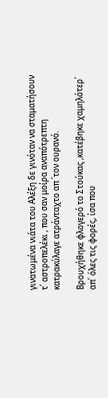γινατωμένα νιάτα του Αλέξη δε γινόταν να σταματήσουν τ΄ αστροπελέκι , που σαν μοίρα αναπότρεπτη κατρακύλαγε ατράνταχτο απ ΄τον ουρανό.

Βρουχήθηκε φλογερό το Στούκας ,κατέβηκε χαμηλότερ΄ απ΄ όλες τις φορές, ίσα που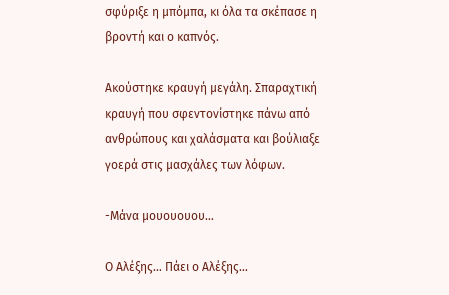σφύριξε η μπόμπα, κι όλα τα σκέπασε η βροντή και ο καπνός.

Ακούστηκε κραυγή μεγάλη. Σπαραχτική κραυγή που σφεντονίστηκε πάνω από ανθρώπους και χαλάσματα και βούλιαξε γοερά στις μασχάλες των λόφων.

-Μάνα μουουουου…

Ο Αλέξης… Πάει ο Αλέξης…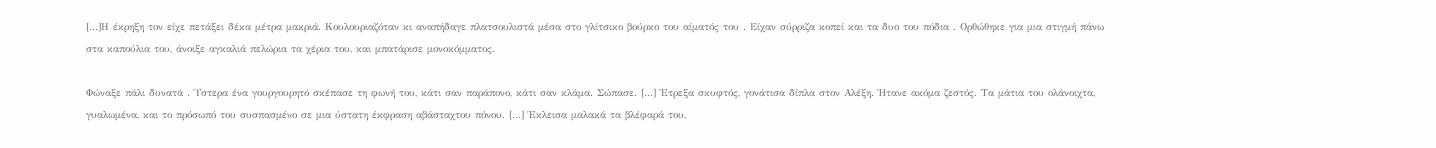[…]Η έκρηξη τον είχε πετάξει δέκα μέτρα μακριά. Κουλουριαζόταν κι αναπήδαγε πλατσουλιστά μέσα στο γλίτσικο βούρκο του αίματός του . Είχαν σύρριζα κοπεί και τα δυο του πόδια . Ορθώθηκε για μια στιγμή πάνω στα καπούλια του, άνοιξε αγκαλιά πελώρια τα χέρια του, και μπατάρισε μονοκόμματος.

Φώναξε πάλι δυνατά . Ύστερα ένα γουργουρητό σκέπασε τη φωνή του, κάτι σαν παράπονο, κάτι σαν κλάμα. Σώπασε. […] Έτρεξα σκυφτός, γονάτισα δίπλα στον Αλέξη. Ήτανε ακόμα ζεστός. Τα μάτια του ολάνοιχτα, γυαλωμένα, και το πρόσωπό του συσπασμένο σε μια ύστατη έκφραση αβάσταχτου πόνου. […] Έκλεισα μαλακά τα βλέφαρά του,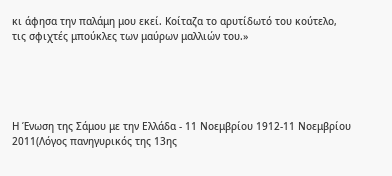κι άφησα την παλάμη μου εκεί. Κοίταζα το αρυτίδωτό του κούτελο, τις σφιχτές μπούκλες των μαύρων μαλλιών του.»





Η Ένωση της Σάμου με την Ελλάδα - 11 Νοεμβρίου 1912-11 Νοεμβρίου 2011(Λόγος πανηγυρικός της 13ης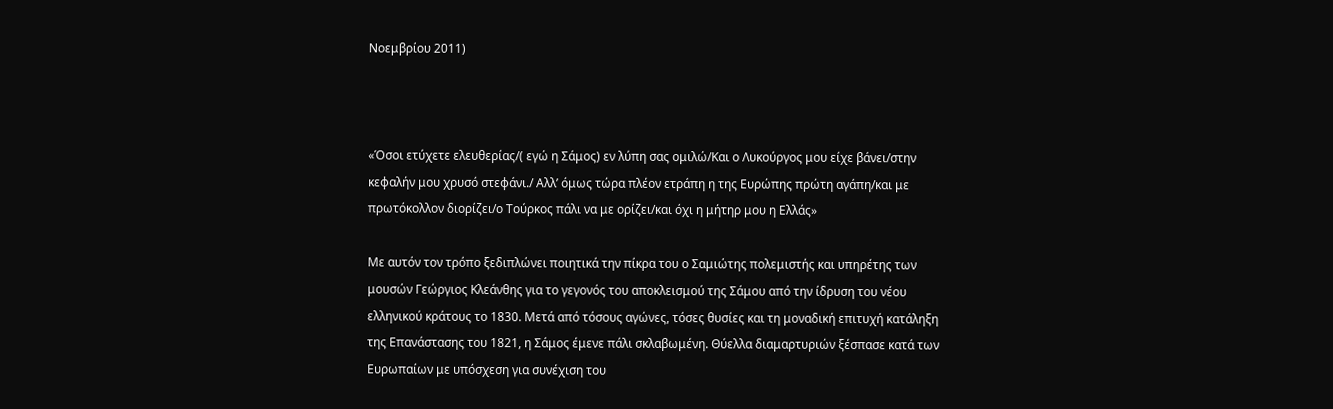Νοεμβρίου 2011)



«Όσοι ετύχετε ελευθερίας/( εγώ η Σάμος) εν λύπη σας ομιλώ/Και ο Λυκούργος μου είχε βάνει/στην κεφαλήν μου χρυσό στεφάνι./ Αλλ’ όμως τώρα πλέον ετράπη η της Ευρώπης πρώτη αγάπη/και με πρωτόκολλον διορίζει/ο Τούρκος πάλι να με ορίζει/και όχι η μήτηρ μου η Ελλάς»

Με αυτόν τον τρόπο ξεδιπλώνει ποιητικά την πίκρα του ο Σαμιώτης πολεμιστής και υπηρέτης των μουσών Γεώργιος Κλεάνθης για το γεγονός του αποκλεισμού της Σάμου από την ίδρυση του νέου ελληνικού κράτους το 1830. Μετά από τόσους αγώνες, τόσες θυσίες και τη μοναδική επιτυχή κατάληξη της Επανάστασης του 1821, η Σάμος έμενε πάλι σκλαβωμένη. Θύελλα διαμαρτυριών ξέσπασε κατά των Ευρωπαίων με υπόσχεση για συνέχιση του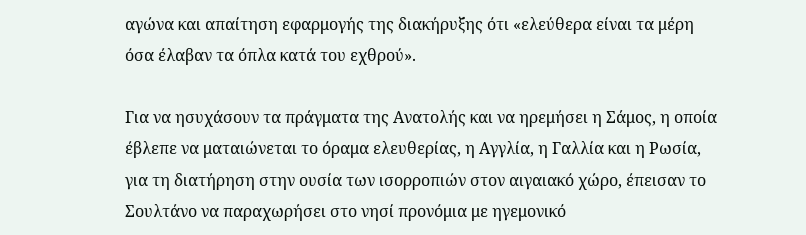αγώνα και απαίτηση εφαρμογής της διακήρυξης ότι «ελεύθερα είναι τα μέρη όσα έλαβαν τα όπλα κατά του εχθρού».

Για να ησυχάσουν τα πράγματα της Ανατολής και να ηρεμήσει η Σάμος, η οποία έβλεπε να ματαιώνεται το όραμα ελευθερίας, η Αγγλία, η Γαλλία και η Ρωσία, για τη διατήρηση στην ουσία των ισορροπιών στον αιγαιακό χώρο, έπεισαν το Σουλτάνο να παραχωρήσει στο νησί προνόμια με ηγεμονικό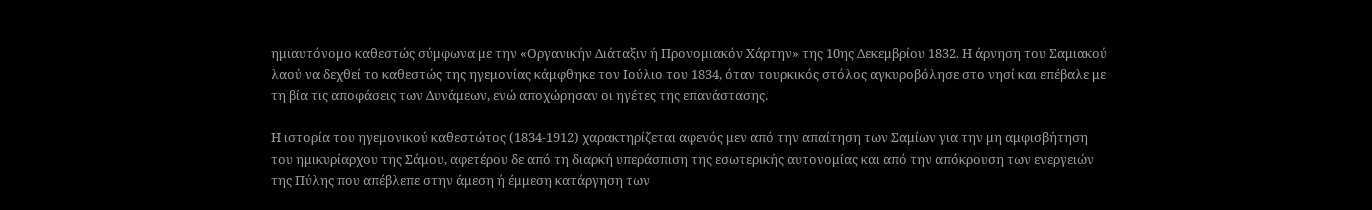ημιαυτόνομο καθεστώς σύμφωνα με την «Οργανικήν Διάταξιν ή Προνομιακόν Χάρτην» της 10ης Δεκεμβρίου 1832. Η άρνηση του Σαμιακού λαού να δεχθεί το καθεστώς της ηγεμονίας κάμφθηκε τον Ιούλιο του 1834, όταν τουρκικός στόλος αγκυροβόλησε στο νησί και επέβαλε με τη βία τις αποφάσεις των Δυνάμεων, ενώ αποχώρησαν οι ηγέτες της επανάστασης.

Η ιστορία του ηγεμονικού καθεστώτος (1834-1912) χαρακτηρίζεται αφενός μεν από την απαίτηση των Σαμίων για την μη αμφισβήτηση του ημικυρίαρχου της Σάμου, αφετέρου δε από τη διαρκή υπεράσπιση της εσωτερικής αυτονομίας και από την απόκρουση των ενεργειών της Πύλης που απέβλεπε στην άμεση ή έμμεση κατάργηση των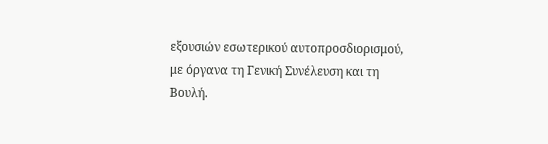εξουσιών εσωτερικού αυτοπροσδιορισμού, με όργανα τη Γενική Συνέλευση και τη Βουλή.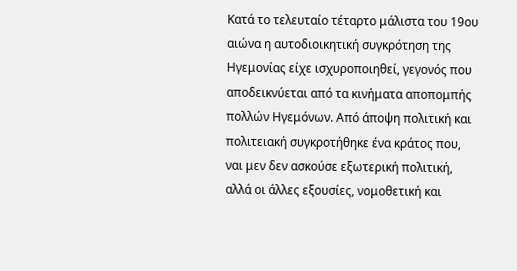Κατά το τελευταίο τέταρτο μάλιστα του 19ου αιώνα η αυτοδιοικητική συγκρότηση της Ηγεμονίας είχε ισχυροποιηθεί, γεγονός που αποδεικνύεται από τα κινήματα αποπομπής πολλών Ηγεμόνων. Από άποψη πολιτική και πολιτειακή συγκροτήθηκε ένα κράτος που, ναι μεν δεν ασκούσε εξωτερική πολιτική, αλλά οι άλλες εξουσίες, νομοθετική και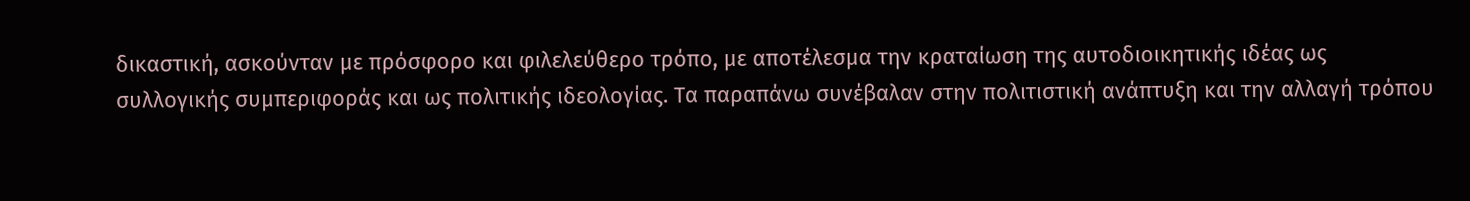δικαστική, ασκούνταν με πρόσφορο και φιλελεύθερο τρόπο, με αποτέλεσμα την κραταίωση της αυτοδιοικητικής ιδέας ως συλλογικής συμπεριφοράς και ως πολιτικής ιδεολογίας. Τα παραπάνω συνέβαλαν στην πολιτιστική ανάπτυξη και την αλλαγή τρόπου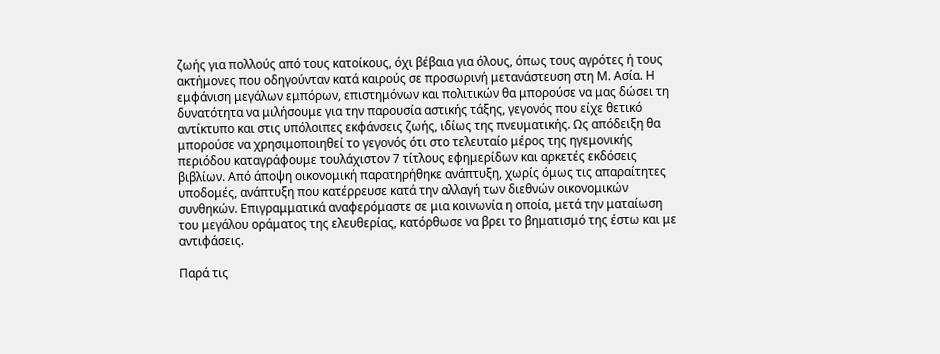ζωής για πολλούς από τους κατοίκους, όχι βέβαια για όλους, όπως τους αγρότες ή τους ακτήμονες που οδηγούνταν κατά καιρούς σε προσωρινή μετανάστευση στη Μ. Ασία. Η εμφάνιση μεγάλων εμπόρων, επιστημόνων και πολιτικών θα μπορούσε να μας δώσει τη δυνατότητα να μιλήσουμε για την παρουσία αστικής τάξης, γεγονός που είχε θετικό αντίκτυπο και στις υπόλοιπες εκφάνσεις ζωής, ιδίως της πνευματικής. Ως απόδειξη θα μπορούσε να χρησιμοποιηθεί το γεγονός ότι στο τελευταίο μέρος της ηγεμονικής περιόδου καταγράφουμε τουλάχιστον 7 τίτλους εφημερίδων και αρκετές εκδόσεις βιβλίων. Από άποψη οικονομική παρατηρήθηκε ανάπτυξη, χωρίς όμως τις απαραίτητες υποδομές, ανάπτυξη που κατέρρευσε κατά την αλλαγή των διεθνών οικονομικών συνθηκών. Επιγραμματικά αναφερόμαστε σε μια κοινωνία η οποία, μετά την ματαίωση του μεγάλου οράματος της ελευθερίας, κατόρθωσε να βρει το βηματισμό της έστω και με αντιφάσεις.

Παρά τις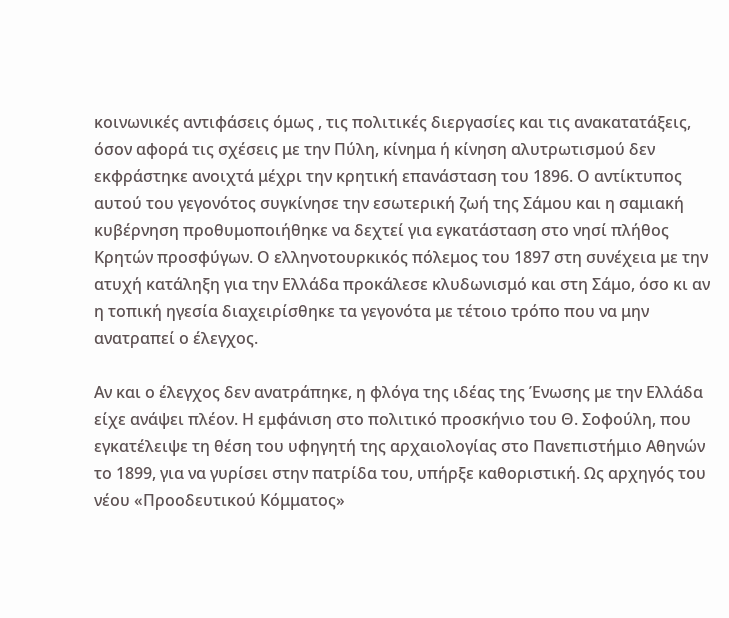κοινωνικές αντιφάσεις όμως , τις πολιτικές διεργασίες και τις ανακατατάξεις, όσον αφορά τις σχέσεις με την Πύλη, κίνημα ή κίνηση αλυτρωτισμού δεν εκφράστηκε ανοιχτά μέχρι την κρητική επανάσταση του 1896. Ο αντίκτυπος αυτού του γεγονότος συγκίνησε την εσωτερική ζωή της Σάμου και η σαμιακή κυβέρνηση προθυμοποιήθηκε να δεχτεί για εγκατάσταση στο νησί πλήθος Κρητών προσφύγων. Ο ελληνοτουρκικός πόλεμος του 1897 στη συνέχεια με την ατυχή κατάληξη για την Ελλάδα προκάλεσε κλυδωνισμό και στη Σάμο, όσο κι αν η τοπική ηγεσία διαχειρίσθηκε τα γεγονότα με τέτοιο τρόπο που να μην ανατραπεί ο έλεγχος.

Αν και ο έλεγχος δεν ανατράπηκε, η φλόγα της ιδέας της Ένωσης με την Ελλάδα είχε ανάψει πλέον. Η εμφάνιση στο πολιτικό προσκήνιο του Θ. Σοφούλη, που εγκατέλειψε τη θέση του υφηγητή της αρχαιολογίας στο Πανεπιστήμιο Αθηνών το 1899, για να γυρίσει στην πατρίδα του, υπήρξε καθοριστική. Ως αρχηγός του νέου «Προοδευτικού Κόμματος»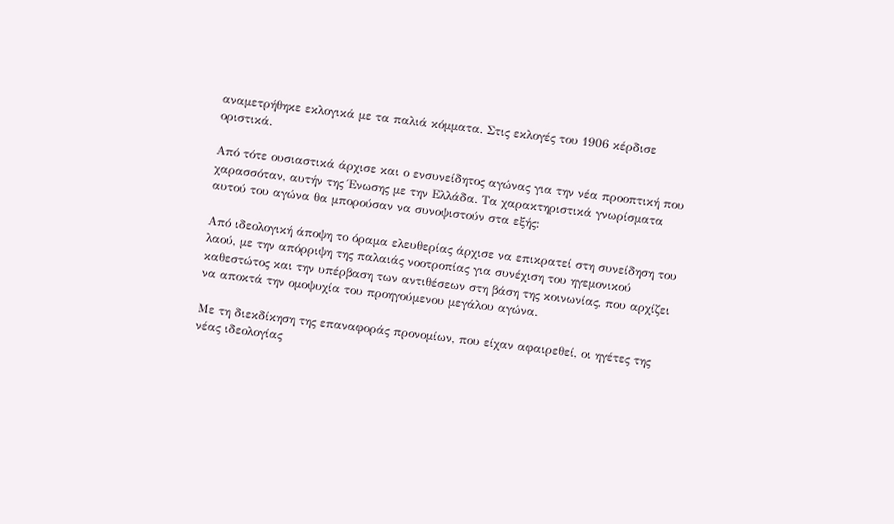αναμετρήθηκε εκλογικά με τα παλιά κόμματα. Στις εκλογές του 1906 κέρδισε οριστικά.

Από τότε ουσιαστικά άρχισε και ο ενσυνείδητος αγώνας για την νέα προοπτική που χαρασσόταν, αυτήν της Ένωσης με την Ελλάδα. Τα χαρακτηριστικά γνωρίσματα αυτού του αγώνα θα μπορούσαν να συνοψιστούν στα εξής:

Από ιδεολογική άποψη το όραμα ελευθερίας άρχισε να επικρατεί στη συνείδηση του λαού, με την απόρριψη της παλαιάς νοοτροπίας για συνέχιση του ηγεμονικού καθεστώτος και την υπέρβαση των αντιθέσεων στη βάση της κοινωνίας, που αρχίζει να αποκτά την ομοψυχία του προηγούμενου μεγάλου αγώνα.

Με τη διεκδίκηση της επαναφοράς προνομίων, που είχαν αφαιρεθεί, οι ηγέτες της νέας ιδεολογίας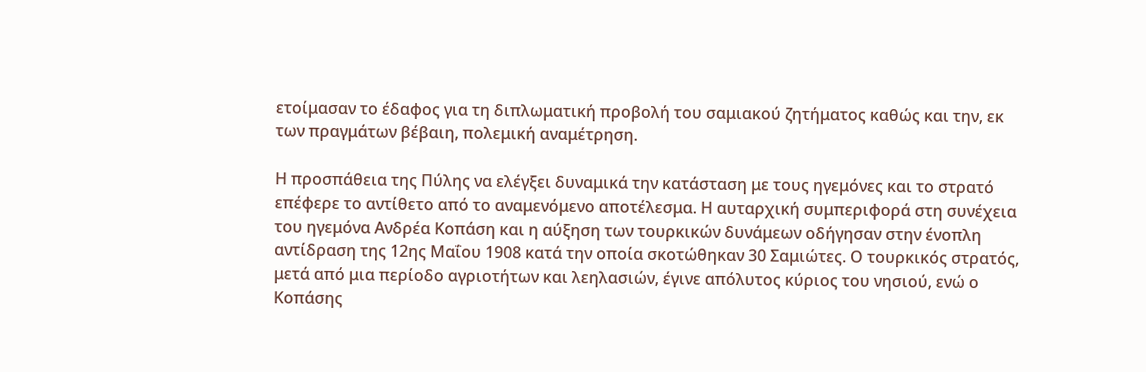ετοίμασαν το έδαφος για τη διπλωματική προβολή του σαμιακού ζητήματος καθώς και την, εκ των πραγμάτων βέβαιη, πολεμική αναμέτρηση.

Η προσπάθεια της Πύλης να ελέγξει δυναμικά την κατάσταση με τους ηγεμόνες και το στρατό επέφερε το αντίθετο από το αναμενόμενο αποτέλεσμα. Η αυταρχική συμπεριφορά στη συνέχεια του ηγεμόνα Ανδρέα Κοπάση και η αύξηση των τουρκικών δυνάμεων οδήγησαν στην ένοπλη αντίδραση της 12ης Μαΐου 1908 κατά την οποία σκοτώθηκαν 30 Σαμιώτες. Ο τουρκικός στρατός, μετά από μια περίοδο αγριοτήτων και λεηλασιών, έγινε απόλυτος κύριος του νησιού, ενώ ο Κοπάσης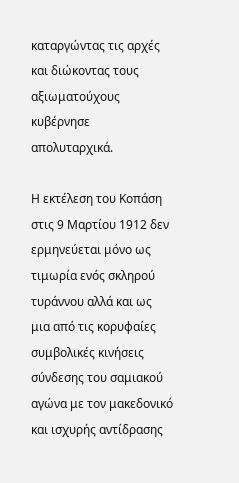καταργώντας τις αρχές και διώκοντας τους αξιωματούχους κυβέρνησε απολυταρχικά.

Η εκτέλεση του Κοπάση στις 9 Μαρτίου 1912 δεν ερμηνεύεται μόνο ως τιμωρία ενός σκληρού τυράννου αλλά και ως μια από τις κορυφαίες συμβολικές κινήσεις σύνδεσης του σαμιακού αγώνα με τον μακεδονικό και ισχυρής αντίδρασης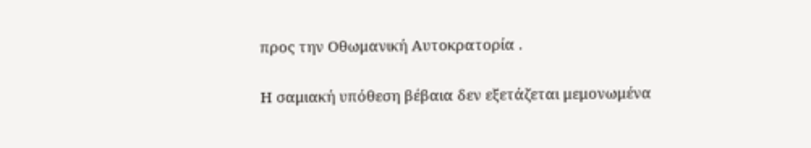προς την Οθωμανική Αυτοκρατορία .

Η σαμιακή υπόθεση βέβαια δεν εξετάζεται μεμονωμένα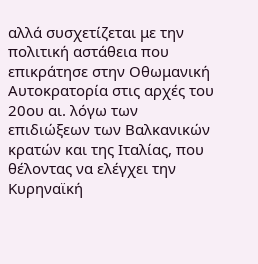αλλά συσχετίζεται με την πολιτική αστάθεια που επικράτησε στην Οθωμανική Αυτοκρατορία στις αρχές του 20ου αι. λόγω των επιδιώξεων των Βαλκανικών κρατών και της Ιταλίας, που θέλοντας να ελέγχει την Κυρηναϊκή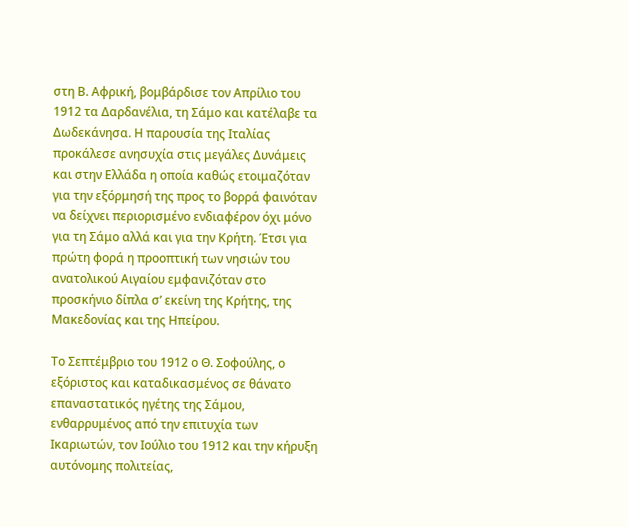στη Β. Αφρική, βομβάρδισε τον Απρίλιο του 1912 τα Δαρδανέλια, τη Σάμο και κατέλαβε τα Δωδεκάνησα. Η παρουσία της Ιταλίας προκάλεσε ανησυχία στις μεγάλες Δυνάμεις και στην Ελλάδα η οποία καθώς ετοιμαζόταν για την εξόρμησή της προς το βορρά φαινόταν να δείχνει περιορισμένο ενδιαφέρον όχι μόνο για τη Σάμο αλλά και για την Κρήτη. Έτσι για πρώτη φορά η προοπτική των νησιών του ανατολικού Αιγαίου εμφανιζόταν στο προσκήνιο δίπλα σ’ εκείνη της Κρήτης, της Μακεδονίας και της Ηπείρου.

Το Σεπτέμβριο του 1912 ο Θ. Σοφούλης, ο εξόριστος και καταδικασμένος σε θάνατο επαναστατικός ηγέτης της Σάμου, ενθαρρυμένος από την επιτυχία των Ικαριωτών, τον Ιούλιο του 1912 και την κήρυξη αυτόνομης πολιτείας,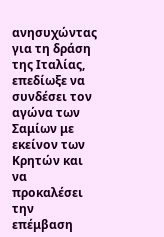ανησυχώντας για τη δράση της Ιταλίας, επεδίωξε να συνδέσει τον αγώνα των Σαμίων με εκείνον των Κρητών και να προκαλέσει την επέμβαση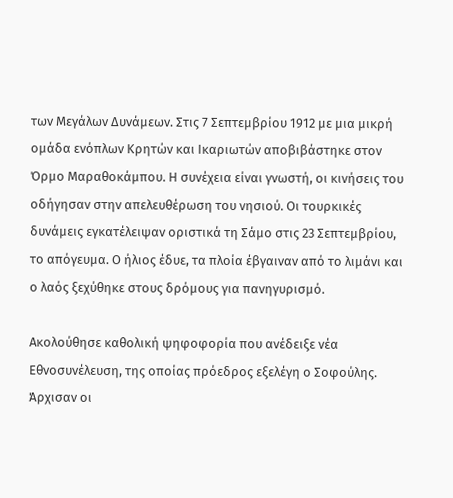των Μεγάλων Δυνάμεων. Στις 7 Σεπτεμβρίου 1912 με μια μικρή ομάδα ενόπλων Κρητών και Ικαριωτών αποβιβάστηκε στον Όρμο Μαραθοκάμπου. Η συνέχεια είναι γνωστή, οι κινήσεις του οδήγησαν στην απελευθέρωση του νησιού. Οι τουρκικές δυνάμεις εγκατέλειψαν οριστικά τη Σάμο στις 23 Σεπτεμβρίου, το απόγευμα. Ο ήλιος έδυε, τα πλοία έβγαιναν από το λιμάνι και ο λαός ξεχύθηκε στους δρόμους για πανηγυρισμό.

Ακολούθησε καθολική ψηφοφορία που ανέδειξε νέα Εθνοσυνέλευση, της οποίας πρόεδρος εξελέγη ο Σοφούλης. Άρχισαν οι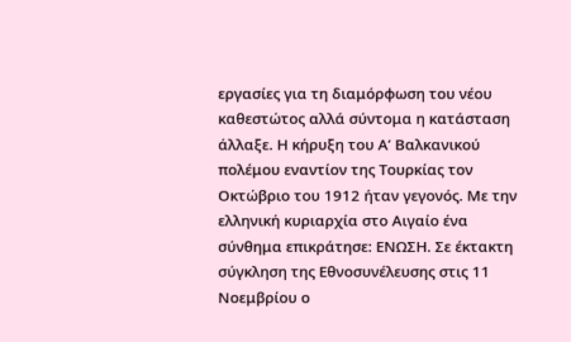εργασίες για τη διαμόρφωση του νέου καθεστώτος αλλά σύντομα η κατάσταση άλλαξε. Η κήρυξη του Α’ Βαλκανικού πολέμου εναντίον της Τουρκίας τον Οκτώβριο του 1912 ήταν γεγονός. Με την ελληνική κυριαρχία στο Αιγαίο ένα σύνθημα επικράτησε: ΕΝΩΣΗ. Σε έκτακτη σύγκληση της Εθνοσυνέλευσης στις 11 Νοεμβρίου ο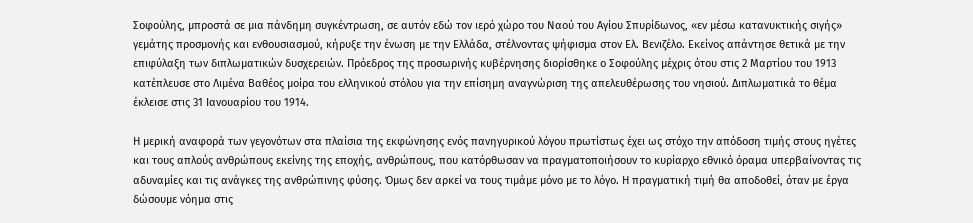Σοφούλης, μπροστά σε μια πάνδημη συγκέντρωση, σε αυτόν εδώ τον ιερό χώρο του Ναού του Αγίου Σπυρίδωνος, «εν μέσω κατανυκτικής σιγής» γεμάτης προσμονής και ενθουσιασμού, κήρυξε την ένωση με την Ελλάδα, στέλνοντας ψήφισμα στον Ελ. Βενιζέλο. Εκείνος απάντησε θετικά με την επιφύλαξη των διπλωματικών δυσχερειών. Πρόεδρος της προσωρινής κυβέρνησης διορίσθηκε ο Σοφούλης μέχρις ότου στις 2 Μαρτίου του 1913 κατέπλευσε στο Λιμένα Βαθέος μοίρα του ελληνικού στόλου για την επίσημη αναγνώριση της απελευθέρωσης του νησιού. Διπλωματικά το θέμα έκλεισε στις 31 Ιανουαρίου του 1914.

Η μερική αναφορά των γεγονότων στα πλαίσια της εκφώνησης ενός πανηγυρικού λόγου πρωτίστως έχει ως στόχο την απόδοση τιμής στους ηγέτες και τους απλούς ανθρώπους εκείνης της εποχής, ανθρώπους, που κατόρθωσαν να πραγματοποιήσουν το κυρίαρχο εθνικό όραμα υπερβαίνοντας τις αδυναμίες και τις ανάγκες της ανθρώπινης φύσης. Όμως δεν αρκεί να τους τιμάμε μόνο με το λόγο. Η πραγματική τιμή θα αποδοθεί, όταν με έργα δώσουμε νόημα στις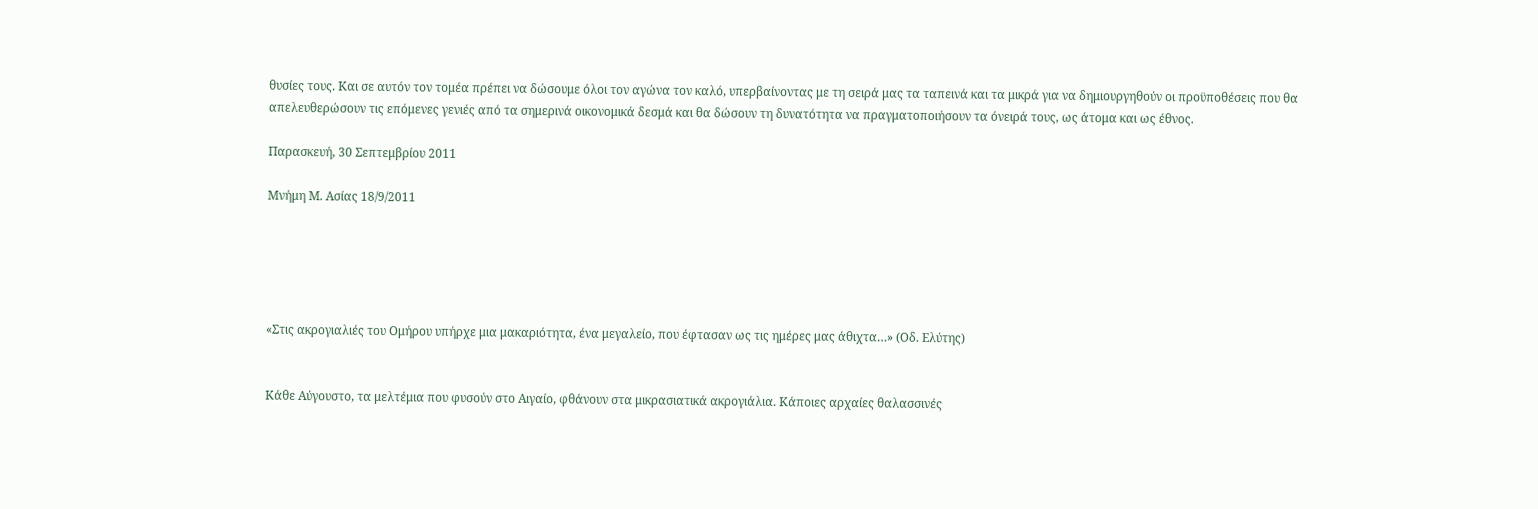θυσίες τους. Και σε αυτόν τον τομέα πρέπει να δώσουμε όλοι τον αγώνα τον καλό, υπερβαίνοντας με τη σειρά μας τα ταπεινά και τα μικρά για να δημιουργηθούν οι προϋποθέσεις που θα απελευθερώσουν τις επόμενες γενιές από τα σημερινά οικονομικά δεσμά και θα δώσουν τη δυνατότητα να πραγματοποιήσουν τα όνειρά τους, ως άτομα και ως έθνος.

Παρασκευή, 30 Σεπτεμβρίου 2011

Μνήμη Μ. Ασίας 18/9/2011





«Στις ακρογιαλιές του Ομήρου υπήρχε μια μακαριότητα, ένα μεγαλείο, που έφτασαν ως τις ημέρες μας άθιχτα…» (Οδ. Ελύτης)


Κάθε Αύγουστο, τα μελτέμια που φυσούν στο Αιγαίο, φθάνουν στα μικρασιατικά ακρογιάλια. Κάποιες αρχαίες θαλασσινές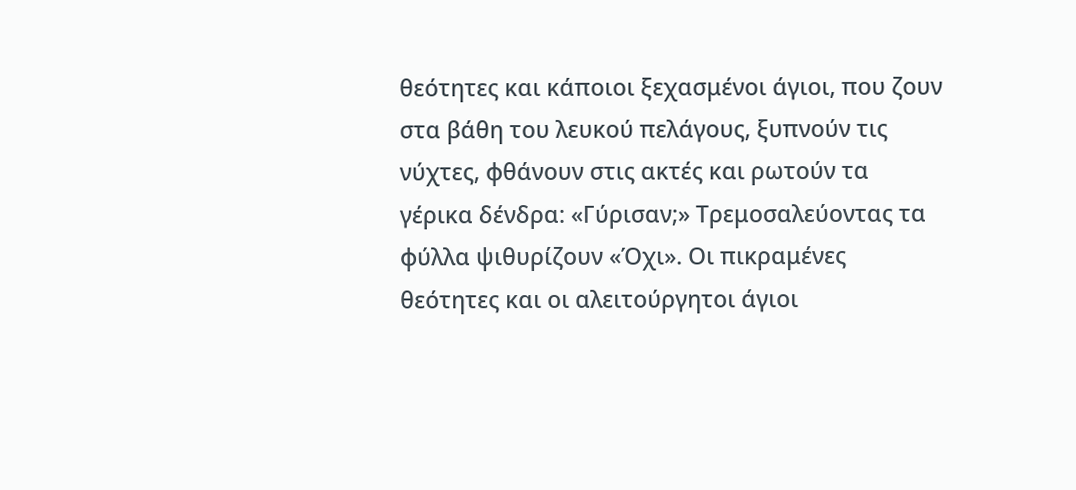θεότητες και κάποιοι ξεχασμένοι άγιοι, που ζουν στα βάθη του λευκού πελάγους, ξυπνούν τις νύχτες, φθάνουν στις ακτές και ρωτούν τα γέρικα δένδρα: «Γύρισαν;» Τρεμοσαλεύοντας τα φύλλα ψιθυρίζουν «Όχι». Οι πικραμένες θεότητες και οι αλειτούργητοι άγιοι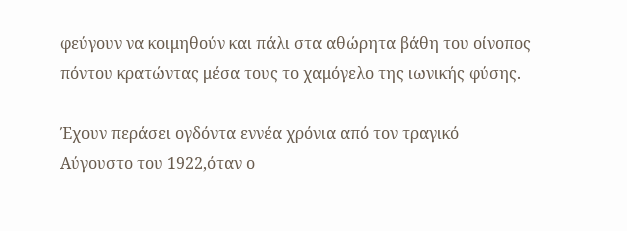φεύγουν να κοιμηθούν και πάλι στα αθώρητα βάθη του οίνοπος πόντου κρατώντας μέσα τους το χαμόγελο της ιωνικής φύσης.

Έχουν περάσει ογδόντα εννέα χρόνια από τον τραγικό Αύγουστο του 1922,όταν ο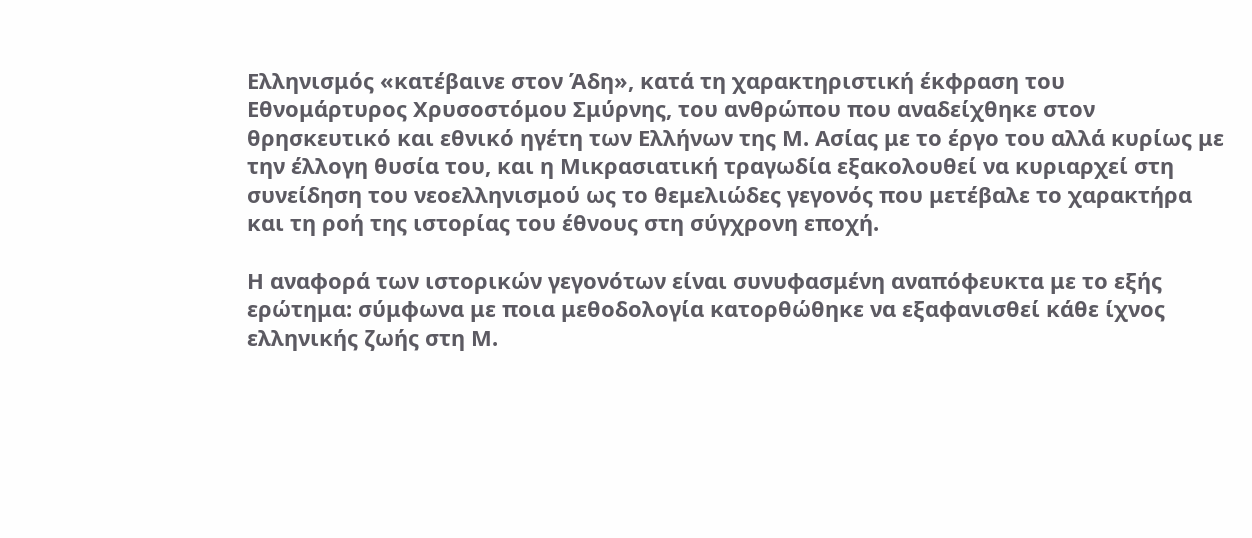Ελληνισμός «κατέβαινε στον Άδη», κατά τη χαρακτηριστική έκφραση του Εθνομάρτυρος Χρυσοστόμου Σμύρνης, του ανθρώπου που αναδείχθηκε στον θρησκευτικό και εθνικό ηγέτη των Ελλήνων της Μ. Ασίας με το έργο του αλλά κυρίως με την έλλογη θυσία του, και η Μικρασιατική τραγωδία εξακολουθεί να κυριαρχεί στη συνείδηση του νεοελληνισμού ως το θεμελιώδες γεγονός που μετέβαλε το χαρακτήρα και τη ροή της ιστορίας του έθνους στη σύγχρονη εποχή.

Η αναφορά των ιστορικών γεγονότων είναι συνυφασμένη αναπόφευκτα με το εξής ερώτημα: σύμφωνα με ποια μεθοδολογία κατορθώθηκε να εξαφανισθεί κάθε ίχνος ελληνικής ζωής στη Μ.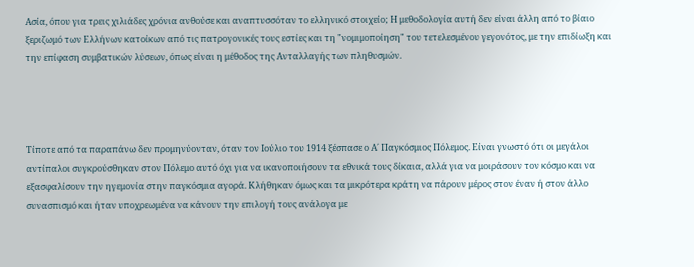Ασία, όπου για τρεις χιλιάδες χρόνια ανθούσε και αναπτυσσόταν το ελληνικό στοιχείο; Η μεθοδολογία αυτή δεν είναι άλλη από το βίαιο ξεριζωμό των Ελλήνων κατοίκων από τις πατρογονικές τους εστίες και τη "νομιμοποίηση" του τετελεσμένου γεγονότος, με την επιδίωξη και την επίφαση συμβατικών λύσεων, όπως είναι η μέθοδος της Ανταλλαγής των πληθυσμών.




Τίποτε από τα παραπάνω δεν προμηνύονταν, όταν τον Ιούλιο του 1914 ξέσπασε ο Α΄ Παγκόσμιος Πόλεμος. Είναι γνωστό ότι οι μεγάλοι αντίπαλοι συγκρούσθηκαν στον Πόλεμο αυτό όχι για να ικανοποιήσουν τα εθνικά τους δίκαια, αλλά για να μοιράσουν τον κόσμο και να εξασφαλίσουν την ηγεμονία στην παγκόσμια αγορά. Κλήθηκαν όμως και τα μικρότερα κράτη να πάρουν μέρος στον έναν ή στον άλλο συνασπισμό και ήταν υποχρεωμένα να κάνουν την επιλογή τους ανάλογα με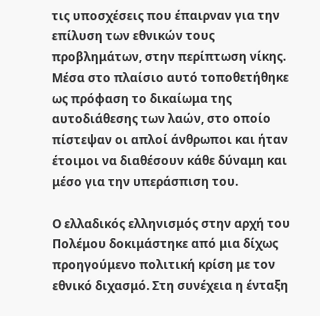τις υποσχέσεις που έπαιρναν για την επίλυση των εθνικών τους προβλημάτων, στην περίπτωση νίκης. Μέσα στο πλαίσιο αυτό τοποθετήθηκε ως πρόφαση το δικαίωμα της αυτοδιάθεσης των λαών, στο οποίο πίστεψαν οι απλοί άνθρωποι και ήταν έτοιμοι να διαθέσουν κάθε δύναμη και μέσο για την υπεράσπιση του.

Ο ελλαδικός ελληνισμός στην αρχή του Πολέμου δοκιμάστηκε από μια δίχως προηγούμενο πολιτική κρίση με τον εθνικό διχασμό. Στη συνέχεια η ένταξη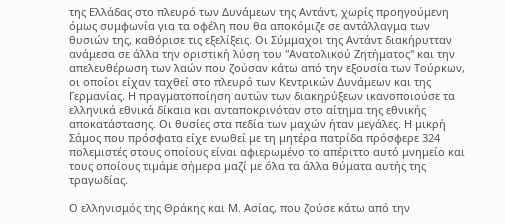της Ελλάδας στο πλευρό των Δυνάμεων της Αντάντ, χωρίς προηγούμενη όμως συμφωνία για τα οφέλη που θα αποκόμιζε σε αντάλλαγμα των θυσιών της, καθόρισε τις εξελίξεις. Οι Σύμμαχοι της Αντάντ διακήρυτταν ανάμεσα σε άλλα την οριστική λύση του "Ανατολικού Ζητήματος" και την απελευθέρωση των λαών που ζούσαν κάτω από την εξουσία των Τούρκων, οι οποίοι είχαν ταχθεί στο πλευρό των Κεντρικών Δυνάμεων και της Γερμανίας. Η πραγματοποίηση αυτών των διακηρύξεων ικανοποιούσε τα ελληνικά εθνικά δίκαια και ανταποκρινόταν στο αίτημα της εθνικής αποκατάστασης. Οι θυσίες στα πεδία των μαχών ήταν μεγάλες. Η μικρή Σάμος που πρόσφατα είχε ενωθεί με τη μητέρα πατρίδα πρόσφερε 324 πολεμιστές στους οποίους είναι αφιερωμένο το απέριττο αυτό μνημείο και τους οποίους τιμάμε σήμερα μαζί με όλα τα άλλα θύματα αυτής της τραγωδίας.

Ο ελληνισμός της Θράκης και Μ. Ασίας, που ζούσε κάτω από την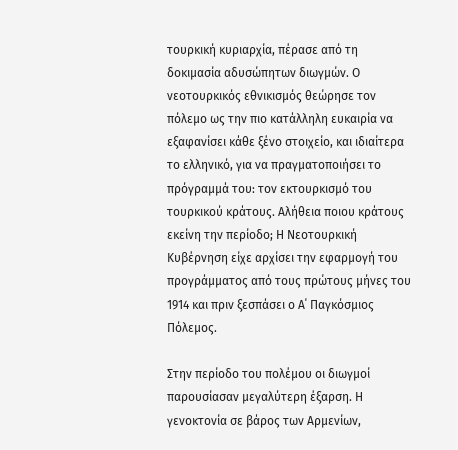τουρκική κυριαρχία, πέρασε από τη δοκιμασία αδυσώπητων διωγμών. Ο νεοτουρκικός εθνικισμός θεώρησε τον πόλεμο ως την πιο κατάλληλη ευκαιρία να εξαφανίσει κάθε ξένο στοιχείο, και ιδιαίτερα το ελληνικό, για να πραγματοποιήσει το πρόγραμμά του: τον εκτουρκισμό του τουρκικού κράτους. Αλήθεια ποιου κράτους εκείνη την περίοδο; Η Νεοτουρκική Κυβέρνηση είχε αρχίσει την εφαρμογή του προγράμματος από τους πρώτους μήνες του 1914 και πριν ξεσπάσει ο Α΄ Παγκόσμιος Πόλεμος.

Στην περίοδο του πολέμου οι διωγμοί παρουσίασαν μεγαλύτερη έξαρση. Η γενοκτονία σε βάρος των Αρμενίων,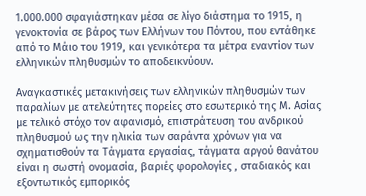1.000.000 σφαγιάστηκαν μέσα σε λίγο διάστημα το 1915, η γενοκτονία σε βάρος των Ελλήνων του Πόντου, που εντάθηκε από το Μάιο του 1919, και γενικότερα τα μέτρα εναντίον των ελληνικών πληθυσμών το αποδεικνύουν.

Αναγκαστικές μετακινήσεις των ελληνικών πληθυσμών των παραλίων με ατελεύτητες πορείες στο εσωτερικό της Μ. Ασίας με τελικό στόχο τον αφανισμό, επιστράτευση του ανδρικού πληθυσμού ως την ηλικία των σαράντα χρόνων για να σχηματισθούν τα Τάγματα εργασίας, τάγματα αργού θανάτου είναι η σωστή ονομασία, βαριές φορολογίες , σταδιακός και εξοντωτικός εμπορικός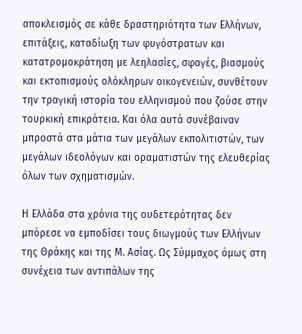αποκλεισμός σε κάθε δραστηριότητα των Ελλήνων, επιτάξεις, καταδίωξη των φυγόστρατων και κατατρομοκράτηση με λεηλασίες, σφαγές, βιασμούς και εκτοπισμούς ολόκληρων οικογενειών, συνθέτουν την τραγική ιστορία του ελληνισμού που ζούσε στην τουρκική επικράτεια. Και όλα αυτά συνέβαιναν μπροστά στα μάτια των μεγάλων εκπολιτιστών, των μεγάλων ιδεολόγων και οραματιστών της ελευθερίας όλων των σχηματισμών.

Η Ελλάδα στα χρόνια της ουδετερότητας δεν μπόρεσε να εμποδίσει τους διωγμούς των Ελλήνων της Θράκης και της Μ. Ασίας. Ως Σύμμαχος όμως στη συνέχεια των αντιπάλων της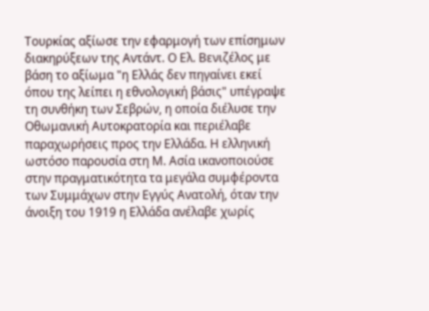Τουρκίας αξίωσε την εφαρμογή των επίσημων διακηρύξεων της Αντάντ. Ο Ελ. Βενιζέλος με βάση το αξίωμα "η Ελλάς δεν πηγαίνει εκεί όπου της λείπει η εθνολογική βάσις" υπέγραψε τη συνθήκη των Σεβρών, η οποία διέλυσε την Οθωμανική Αυτοκρατορία και περιέλαβε παραχωρήσεις προς την Ελλάδα. Η ελληνική ωστόσο παρουσία στη Μ. Ασία ικανοποιούσε στην πραγματικότητα τα μεγάλα συμφέροντα των Συμμάχων στην Εγγύς Ανατολή, όταν την άνοιξη του 1919 η Ελλάδα ανέλαβε χωρίς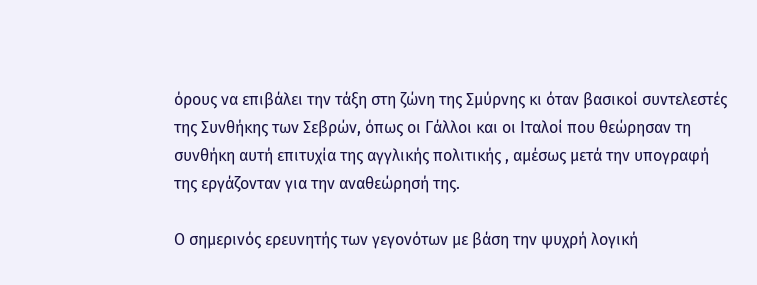όρους να επιβάλει την τάξη στη ζώνη της Σμύρνης κι όταν βασικοί συντελεστές της Συνθήκης των Σεβρών, όπως οι Γάλλοι και οι Ιταλοί που θεώρησαν τη συνθήκη αυτή επιτυχία της αγγλικής πολιτικής , αμέσως μετά την υπογραφή της εργάζονταν για την αναθεώρησή της.

Ο σημερινός ερευνητής των γεγονότων με βάση την ψυχρή λογική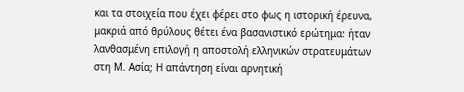και τα στοιχεία που έχει φέρει στο φως η ιστορική έρευνα, μακριά από θρύλους θέτει ένα βασανιστικό ερώτημα: ήταν λανθασμένη επιλογή η αποστολή ελληνικών στρατευμάτων στη Μ. Ασία; Η απάντηση είναι αρνητική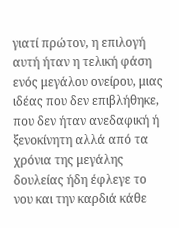γιατί πρώτον, η επιλογή αυτή ήταν η τελική φάση ενός μεγάλου ονείρου, μιας ιδέας που δεν επιβλήθηκε, που δεν ήταν ανεδαφική ή ξενοκίνητη αλλά από τα χρόνια της μεγάλης δουλείας ήδη έφλεγε το νου και την καρδιά κάθε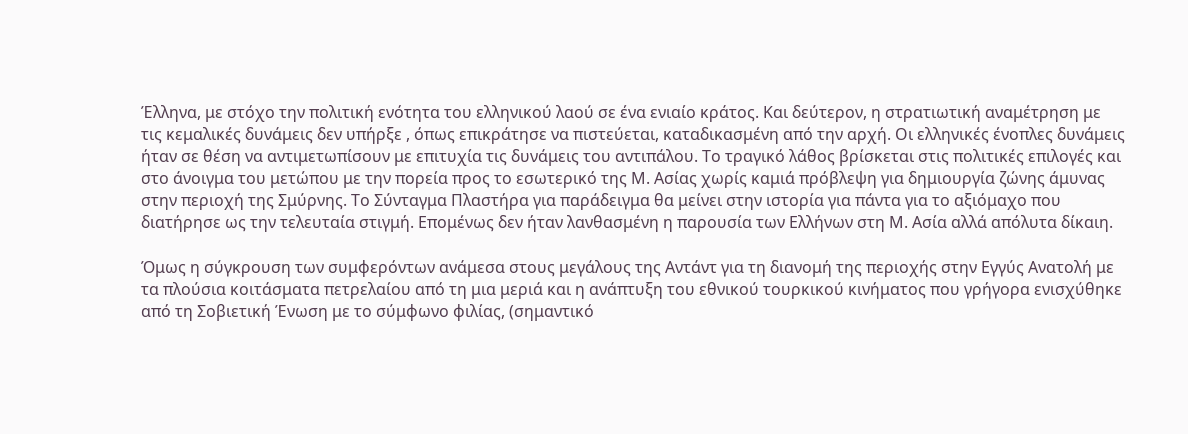Έλληνα, με στόχο την πολιτική ενότητα του ελληνικού λαού σε ένα ενιαίο κράτος. Και δεύτερον, η στρατιωτική αναμέτρηση με τις κεμαλικές δυνάμεις δεν υπήρξε , όπως επικράτησε να πιστεύεται, καταδικασμένη από την αρχή. Οι ελληνικές ένοπλες δυνάμεις ήταν σε θέση να αντιμετωπίσουν με επιτυχία τις δυνάμεις του αντιπάλου. Το τραγικό λάθος βρίσκεται στις πολιτικές επιλογές και στο άνοιγμα του μετώπου με την πορεία προς το εσωτερικό της Μ. Ασίας χωρίς καμιά πρόβλεψη για δημιουργία ζώνης άμυνας στην περιοχή της Σμύρνης. Το Σύνταγμα Πλαστήρα για παράδειγμα θα μείνει στην ιστορία για πάντα για το αξιόμαχο που διατήρησε ως την τελευταία στιγμή. Επομένως δεν ήταν λανθασμένη η παρουσία των Ελλήνων στη Μ. Ασία αλλά απόλυτα δίκαιη.

Όμως η σύγκρουση των συμφερόντων ανάμεσα στους μεγάλους της Αντάντ για τη διανομή της περιοχής στην Εγγύς Ανατολή με τα πλούσια κοιτάσματα πετρελαίου από τη μια μεριά και η ανάπτυξη του εθνικού τουρκικού κινήματος που γρήγορα ενισχύθηκε από τη Σοβιετική Ένωση με το σύμφωνο φιλίας, (σημαντικό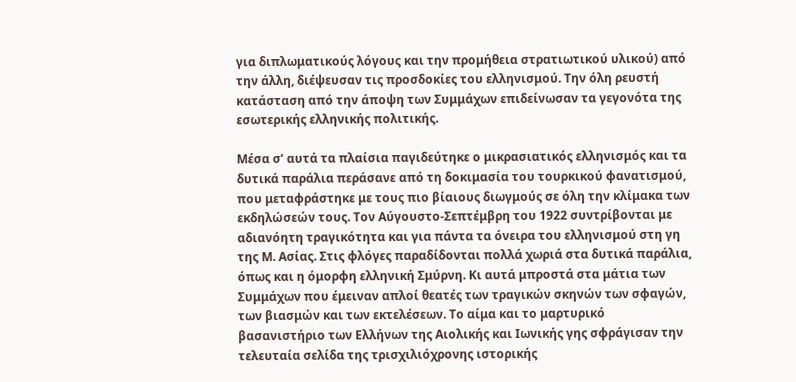για διπλωματικούς λόγους και την προμήθεια στρατιωτικού υλικού) από την άλλη, διέψευσαν τις προσδοκίες του ελληνισμού. Την όλη ρευστή κατάσταση από την άποψη των Συμμάχων επιδείνωσαν τα γεγονότα της εσωτερικής ελληνικής πολιτικής.

Μέσα σ’ αυτά τα πλαίσια παγιδεύτηκε ο μικρασιατικός ελληνισμός και τα δυτικά παράλια περάσανε από τη δοκιμασία του τουρκικού φανατισμού, που μεταφράστηκε με τους πιο βίαιους διωγμούς σε όλη την κλίμακα των εκδηλώσεών τους. Τον Αύγουστο-Σεπτέμβρη του 1922 συντρίβονται με αδιανόητη τραγικότητα και για πάντα τα όνειρα του ελληνισμού στη γη της Μ. Ασίας. Στις φλόγες παραδίδονται πολλά χωριά στα δυτικά παράλια, όπως και η όμορφη ελληνική Σμύρνη. Κι αυτά μπροστά στα μάτια των Συμμάχων που έμειναν απλοί θεατές των τραγικών σκηνών των σφαγών, των βιασμών και των εκτελέσεων. Το αίμα και το μαρτυρικό βασανιστήριο των Ελλήνων της Αιολικής και Ιωνικής γης σφράγισαν την τελευταία σελίδα της τρισχιλιόχρονης ιστορικής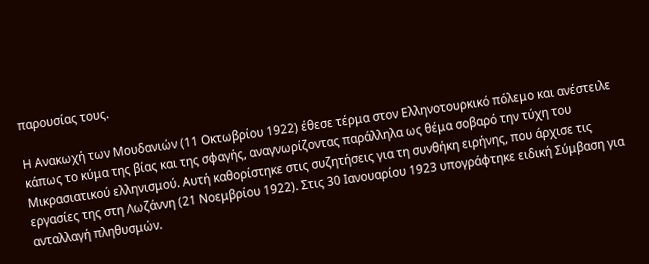παρουσίας τους.

Η Ανακωχή των Μουδανιών (11 Οκτωβρίου 1922) έθεσε τέρμα στον Ελληνοτουρκικό πόλεμο και ανέστειλε κάπως το κύμα της βίας και της σφαγής, αναγνωρίζοντας παράλληλα ως θέμα σοβαρό την τύχη του Μικρασιατικού ελληνισμού. Αυτή καθορίστηκε στις συζητήσεις για τη συνθήκη ειρήνης, που άρχισε τις εργασίες της στη Λωζάννη (21 Νοεμβρίου 1922). Στις 30 Ιανουαρίου 1923 υπογράφτηκε ειδική Σύμβαση για ανταλλαγή πληθυσμών.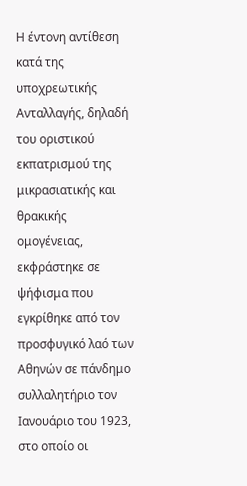Η έντονη αντίθεση κατά της υποχρεωτικής Ανταλλαγής, δηλαδή του οριστικού εκπατρισμού της μικρασιατικής και θρακικής ομογένειας, εκφράστηκε σε ψήφισμα που εγκρίθηκε από τον προσφυγικό λαό των Αθηνών σε πάνδημο συλλαλητήριο τον Ιανουάριο του 1923, στο οποίο οι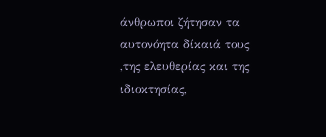άνθρωποι ζήτησαν τα αυτονόητα δίκαιά τους ,της ελευθερίας και της ιδιοκτησίας,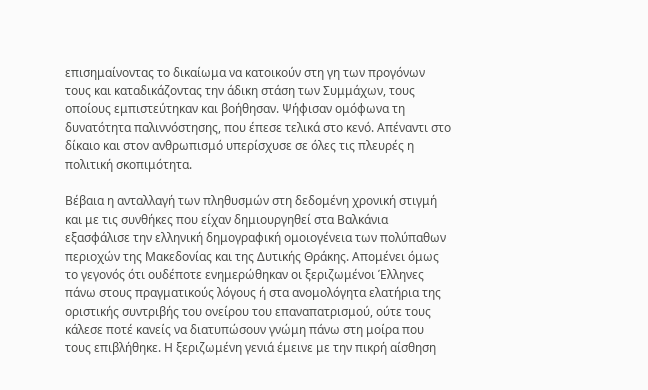επισημαίνοντας το δικαίωμα να κατοικούν στη γη των προγόνων τους και καταδικάζοντας την άδικη στάση των Συμμάχων, τους οποίους εμπιστεύτηκαν και βοήθησαν. Ψήφισαν ομόφωνα τη δυνατότητα παλιννόστησης, που έπεσε τελικά στο κενό. Απέναντι στο δίκαιο και στον ανθρωπισμό υπερίσχυσε σε όλες τις πλευρές η πολιτική σκοπιμότητα.

Βέβαια η ανταλλαγή των πληθυσμών στη δεδομένη χρονική στιγμή και με τις συνθήκες που είχαν δημιουργηθεί στα Βαλκάνια εξασφάλισε την ελληνική δημογραφική ομοιογένεια των πολύπαθων περιοχών της Μακεδονίας και της Δυτικής Θράκης. Απομένει όμως το γεγονός ότι ουδέποτε ενημερώθηκαν οι ξεριζωμένοι Έλληνες πάνω στους πραγματικούς λόγους ή στα ανομολόγητα ελατήρια της οριστικής συντριβής του ονείρου του επαναπατρισμού, ούτε τους κάλεσε ποτέ κανείς να διατυπώσουν γνώμη πάνω στη μοίρα που τους επιβλήθηκε. Η ξεριζωμένη γενιά έμεινε με την πικρή αίσθηση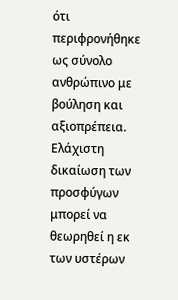ότι περιφρονήθηκε ως σύνολο ανθρώπινο με βούληση και αξιοπρέπεια. Ελάχιστη δικαίωση των προσφύγων μπορεί να θεωρηθεί η εκ των υστέρων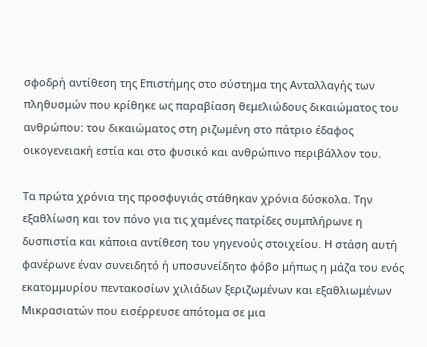σφοδρή αντίθεση της Επιστήμης στο σύστημα της Ανταλλαγής των πληθυσμών που κρίθηκε ως παραβίαση θεμελιώδους δικαιώματος του ανθρώπου: του δικαιώματος στη ριζωμένη στο πάτριο έδαφος οικογενειακή εστία και στο φυσικό και ανθρώπινο περιβάλλον του.

Τα πρώτα χρόνια της προσφυγιάς στάθηκαν χρόνια δύσκολα. Την εξαθλίωση και τον πόνο για τις χαμένες πατρίδες συμπλήρωνε η δυσπιστία και κάποια αντίθεση του γηγενούς στοιχείου. Η στάση αυτή φανέρωνε έναν συνειδητό ή υποσυνείδητο φόβο μήπως η μάζα του ενός εκατομμυρίου πεντακοσίων χιλιάδων ξεριζωμένων και εξαθλιωμένων Μικρασιατών που εισέρρευσε απότομα σε μια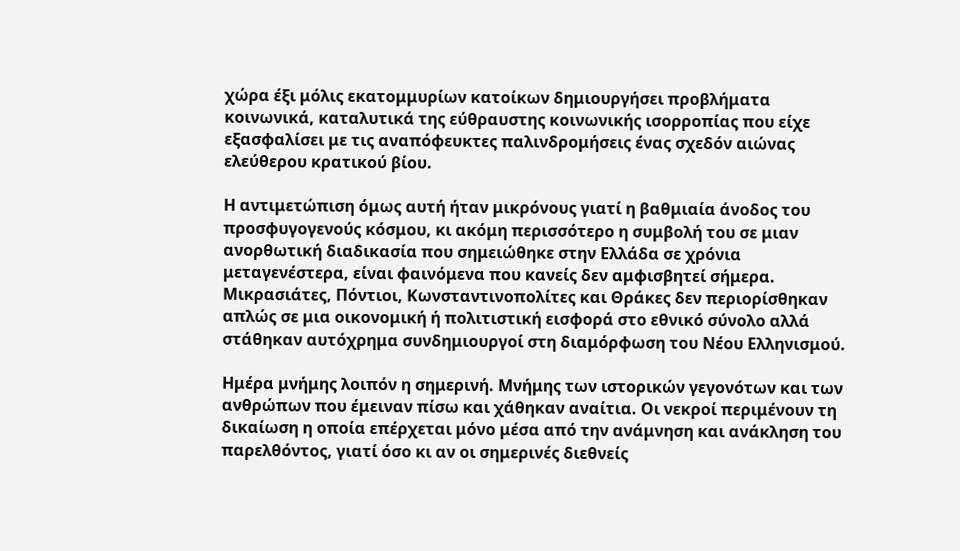χώρα έξι μόλις εκατομμυρίων κατοίκων δημιουργήσει προβλήματα κοινωνικά, καταλυτικά της εύθραυστης κοινωνικής ισορροπίας που είχε εξασφαλίσει με τις αναπόφευκτες παλινδρομήσεις ένας σχεδόν αιώνας ελεύθερου κρατικού βίου.

Η αντιμετώπιση όμως αυτή ήταν μικρόνους γιατί η βαθμιαία άνοδος του προσφυγογενούς κόσμου, κι ακόμη περισσότερο η συμβολή του σε μιαν ανορθωτική διαδικασία που σημειώθηκε στην Ελλάδα σε χρόνια μεταγενέστερα, είναι φαινόμενα που κανείς δεν αμφισβητεί σήμερα. Μικρασιάτες, Πόντιοι, Κωνσταντινοπολίτες και Θράκες δεν περιορίσθηκαν απλώς σε μια οικονομική ή πολιτιστική εισφορά στο εθνικό σύνολο αλλά στάθηκαν αυτόχρημα συνδημιουργοί στη διαμόρφωση του Νέου Ελληνισμού.

Ημέρα μνήμης λοιπόν η σημερινή. Μνήμης των ιστορικών γεγονότων και των ανθρώπων που έμειναν πίσω και χάθηκαν αναίτια. Οι νεκροί περιμένουν τη δικαίωση η οποία επέρχεται μόνο μέσα από την ανάμνηση και ανάκληση του παρελθόντος, γιατί όσο κι αν οι σημερινές διεθνείς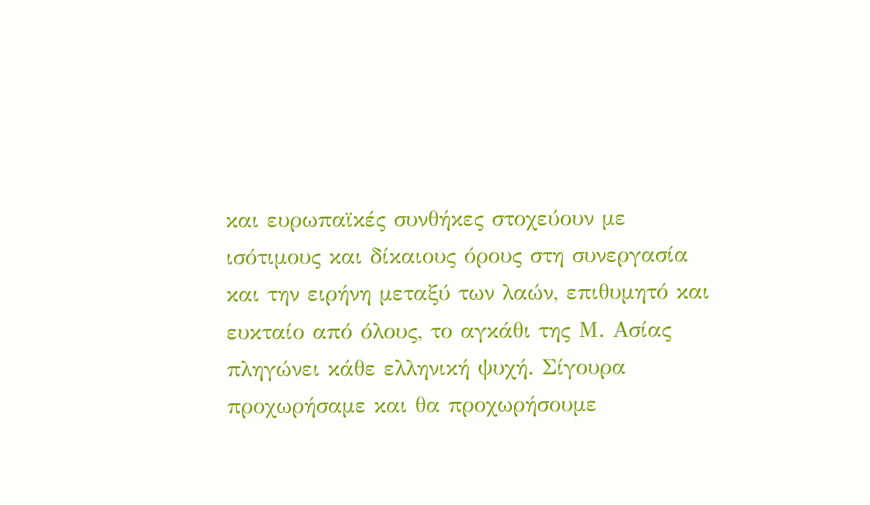και ευρωπαϊκές συνθήκες στοχεύουν με ισότιμους και δίκαιους όρους στη συνεργασία και την ειρήνη μεταξύ των λαών, επιθυμητό και ευκταίο από όλους, το αγκάθι της Μ. Ασίας πληγώνει κάθε ελληνική ψυχή. Σίγουρα προχωρήσαμε και θα προχωρήσουμε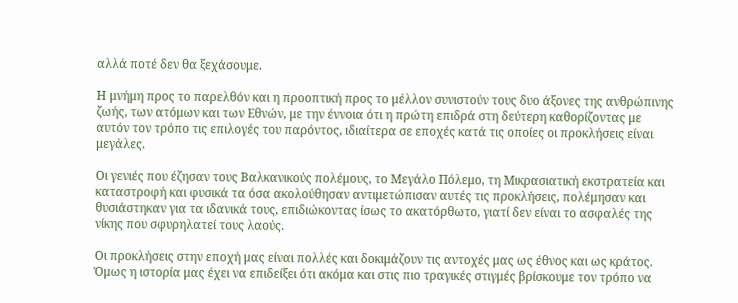αλλά ποτέ δεν θα ξεχάσουμε.

Η μνήμη προς το παρελθόν και η προοπτική προς το μέλλον συνιστούν τους δυο άξονες της ανθρώπινης ζωής, των ατόμων και των Εθνών, με την έννοια ότι η πρώτη επιδρά στη δεύτερη καθορίζοντας με αυτόν τον τρόπο τις επιλογές του παρόντος, ιδιαίτερα σε εποχές κατά τις οποίες οι προκλήσεις είναι μεγάλες.

Οι γενιές που έζησαν τους Βαλκανικούς πολέμους, το Μεγάλο Πόλεμο, τη Μικρασιατική εκστρατεία και καταστροφή και φυσικά τα όσα ακολούθησαν αντιμετώπισαν αυτές τις προκλήσεις, πολέμησαν και θυσιάστηκαν για τα ιδανικά τους, επιδιώκοντας ίσως το ακατόρθωτο, γιατί δεν είναι το ασφαλές της νίκης που σφυρηλατεί τους λαούς.

Οι προκλήσεις στην εποχή μας είναι πολλές και δοκιμάζουν τις αντοχές μας ως έθνος και ως κράτος. Όμως η ιστορία μας έχει να επιδείξει ότι ακόμα και στις πιο τραγικές στιγμές βρίσκουμε τον τρόπο να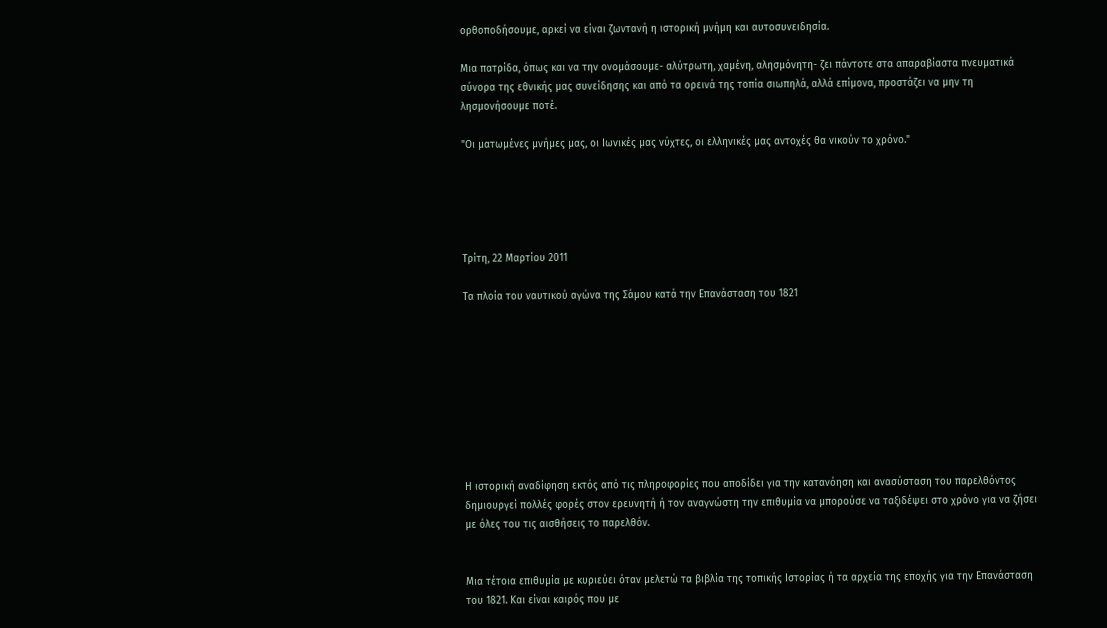ορθοποδήσουμε, αρκεί να είναι ζωντανή η ιστορική μνήμη και αυτοσυνειδησία.

Μια πατρίδα, όπως και να την ονομάσουμε- αλύτρωτη, χαμένη, αλησμόνητη- ζει πάντοτε στα απαραβίαστα πνευματικά σύνορα της εθνικής μας συνείδησης και από τα ορεινά της τοπία σιωπηλά, αλλά επίμονα, προστάζει να μην τη λησμονήσουμε ποτέ.

"Οι ματωμένες μνήμες μας, οι Ιωνικές μας νύχτες, οι ελληνικές μας αντοχές θα νικούν το χρόνο."





Τρίτη, 22 Μαρτίου 2011

Τα πλοία του ναυτικού αγώνα της Σάμου κατά την Επανάσταση του 1821









Η ιστορική αναδίφηση εκτός από τις πληροφορίες που αποδίδει για την κατανόηση και ανασύσταση του παρελθόντος δημιουργεί πολλές φορές στον ερευνητή ή τον αναγνώστη την επιθυμία να μπορούσε να ταξιδέψει στο χρόνο για να ζήσει με όλες του τις αισθήσεις το παρελθόν.


Μια τέτοια επιθυμία με κυριεύει όταν μελετώ τα βιβλία της τοπικής Ιστορίας ή τα αρχεία της εποχής για την Επανάσταση του 1821. Και είναι καιρός που με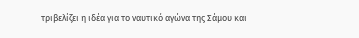τριβελίζει η ιδέα για το ναυτικό αγώνα της Σάμου και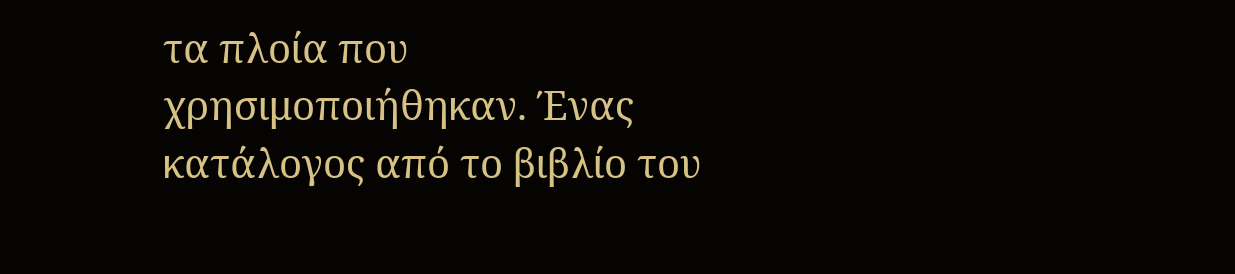τα πλοία που χρησιμοποιήθηκαν. Ένας κατάλογος από το βιβλίο του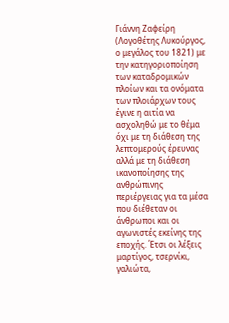Γιάννη Ζαφείρη (Λογοθέτης Λυκούργος, ο μεγάλος του 1821) με την κατηγοριοποίηση των καταδρομικών πλοίων και τα ονόματα των πλοιάρχων τους έγινε η αιτία να ασχοληθώ με το θέμα όχι με τη διάθεση της λεπτομερούς έρευνας αλλά με τη διάθεση ικανοποίησης της ανθρώπινης περιέργειας για τα μέσα που διέθεταν οι άνθρωποι και οι αγωνιστές εκείνης της εποχής. Έτσι οι λέξεις μαρτίγος, τσερνίκι, γαλιώτα,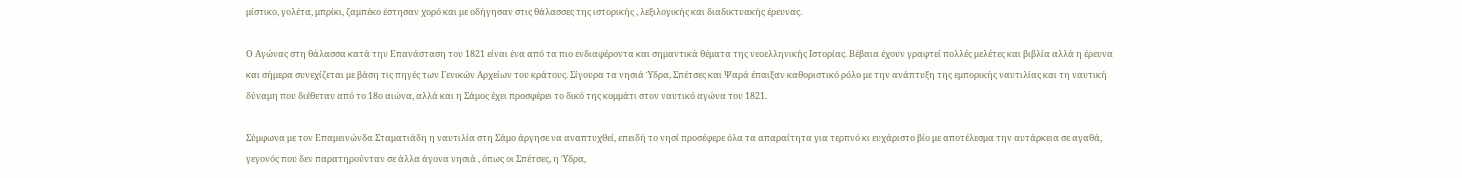μίστικο, γολέτα, μπρίκι, ζαμπέκο έστησαν χορό και με οδήγησαν στις θάλασσες της ιστορικής , λεξιλογικής και διαδικτυακής έρευνας.

Ο Αγώνας στη θάλασσα κατά την Επανάσταση του 1821 είναι ένα από τα πιο ενδιαφέροντα και σημαντικά θέματα της νεοελληνικής Ιστορίας. Βέβαια έχουν γραφτεί πολλές μελέτες και βιβλία αλλά η έρευνα και σήμερα συνεχίζεται με βάση τις πηγές των Γενικών Αρχείων του κράτους. Σίγουρα τα νησιά Ύδρα, Σπέτσες και Ψαρά έπαιξαν καθοριστικό ρόλο με την ανάπτυξη της εμπορικής ναυτιλίας και τη ναυτική δύναμη που διέθεταν από το 18ο αιώνα, αλλά και η Σάμος έχει προσφέρει το δικό της κομμάτι στον ναυτικό αγώνα του 1821.

Σύμφωνα με τον Επαμεινώνδα Σταματιάδη η ναυτιλία στη Σάμο άργησε να αναπτυχθεί, επειδή το νησί προσέφερε όλα τα απαραίτητα για τερπνό κι ευχάριστο βίο με αποτέλεσμα την αυτάρκεια σε αγαθά, γεγονός που δεν παρατηρούνταν σε άλλα άγονα νησιά , όπως οι Σπέτσες, η Ύδρα,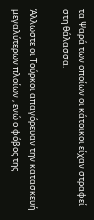τα Ψαρά των οποίων οι κάτοικοι είχαν στραφεί στη θάλασσα.

Άλλωστε οι Τούρκοι απαγόρευαν την κατασκευή μεγαλύτερων πλοίων , ενώ ο φόβος της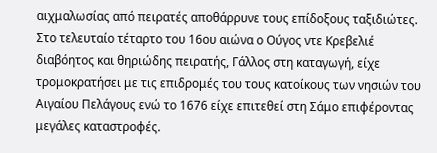αιχμαλωσίας από πειρατές αποθάρρυνε τους επίδοξους ταξιδιώτες. Στο τελευταίο τέταρτο του 16ου αιώνα ο Ούγος ντε Κρεβελιέ διαβόητος και θηριώδης πειρατής, Γάλλος στη καταγωγή, είχε τρομοκρατήσει με τις επιδρομές του τους κατοίκους των νησιών του Αιγαίου Πελάγους ενώ το 1676 είχε επιτεθεί στη Σάμο επιφέροντας μεγάλες καταστροφές.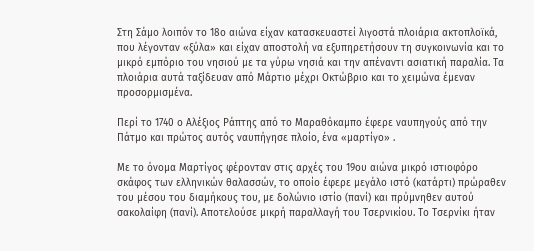Στη Σάμο λοιπόν το 18ο αιώνα είχαν κατασκευαστεί λιγοστά πλοιάρια ακτοπλοϊκά, που λέγονταν «ξύλα» και είχαν αποστολή να εξυπηρετήσουν τη συγκοινωνία και το μικρό εμπόριο του νησιού με τα γύρω νησιά και την απέναντι ασιατική παραλία. Τα πλοιάρια αυτά ταξίδευαν από Μάρτιο μέχρι Οκτώβριο και το χειμώνα έμεναν προσορμισμένα.

Περί το 1740 ο Αλέξιος Ράπτης από το Μαραθόκαμπο έφερε ναυπηγούς από την Πάτμο και πρώτος αυτός ναυπήγησε πλοίο, ένα «μαρτίγο» .

Με το όνομα Μαρτίγος φέρονταν στις αρχές του 19ου αιώνα μικρό ιστιοφόρο σκάφος των ελληνικών θαλασσών, το οποίο έφερε μεγάλο ιστό (κατάρτι) πρώραθεν του μέσου του διαμήκους του, με δολώνιο ιστίο (πανί) και πρύμνηθεν αυτού σακολαίφη (πανί). Αποτελούσε μικρή παραλλαγή του Τσερνικίου. Το Τσερνίκι ήταν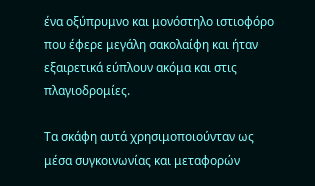ένα οξύπρυμνο και μονόστηλο ιστιοφόρο που έφερε μεγάλη σακολαίφη και ήταν εξαιρετικά εύπλουν ακόμα και στις πλαγιοδρομίες.

Τα σκάφη αυτά χρησιμοποιούνταν ως μέσα συγκοινωνίας και μεταφορών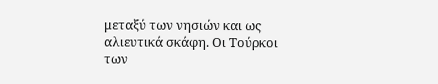μεταξύ των νησιών και ως αλιευτικά σκάφη. Οι Τούρκοι των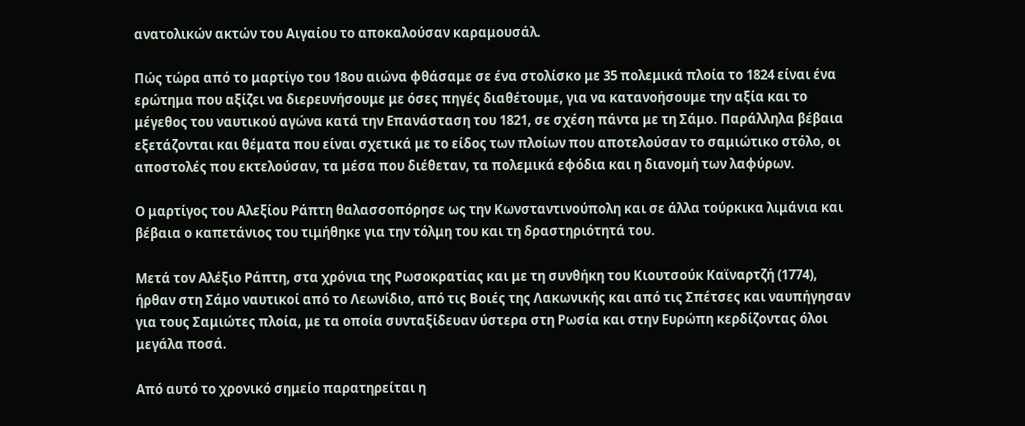ανατολικών ακτών του Αιγαίου το αποκαλούσαν καραμουσάλ.

Πώς τώρα από το μαρτίγο του 18ου αιώνα φθάσαμε σε ένα στολίσκο με 35 πολεμικά πλοία το 1824 είναι ένα ερώτημα που αξίζει να διερευνήσουμε με όσες πηγές διαθέτουμε, για να κατανοήσουμε την αξία και το μέγεθος του ναυτικού αγώνα κατά την Επανάσταση του 1821, σε σχέση πάντα με τη Σάμο. Παράλληλα βέβαια εξετάζονται και θέματα που είναι σχετικά με το είδος των πλοίων που αποτελούσαν το σαμιώτικο στόλο, οι αποστολές που εκτελούσαν, τα μέσα που διέθεταν, τα πολεμικά εφόδια και η διανομή των λαφύρων.

Ο μαρτίγος του Αλεξίου Ράπτη θαλασσοπόρησε ως την Κωνσταντινούπολη και σε άλλα τούρκικα λιμάνια και βέβαια ο καπετάνιος του τιμήθηκε για την τόλμη του και τη δραστηριότητά του.

Μετά τον Αλέξιο Ράπτη, στα χρόνια της Ρωσοκρατίας και με τη συνθήκη του Κιουτσούκ Καϊναρτζή (1774), ήρθαν στη Σάμο ναυτικοί από το Λεωνίδιο, από τις Βοιές της Λακωνικής και από τις Σπέτσες και ναυπήγησαν για τους Σαμιώτες πλοία, με τα οποία συνταξίδευαν ύστερα στη Ρωσία και στην Ευρώπη κερδίζοντας όλοι μεγάλα ποσά.

Από αυτό το χρονικό σημείο παρατηρείται η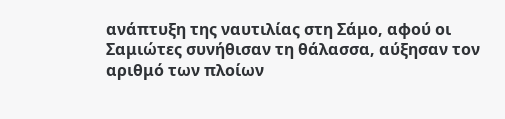ανάπτυξη της ναυτιλίας στη Σάμο, αφού οι Σαμιώτες συνήθισαν τη θάλασσα, αύξησαν τον αριθμό των πλοίων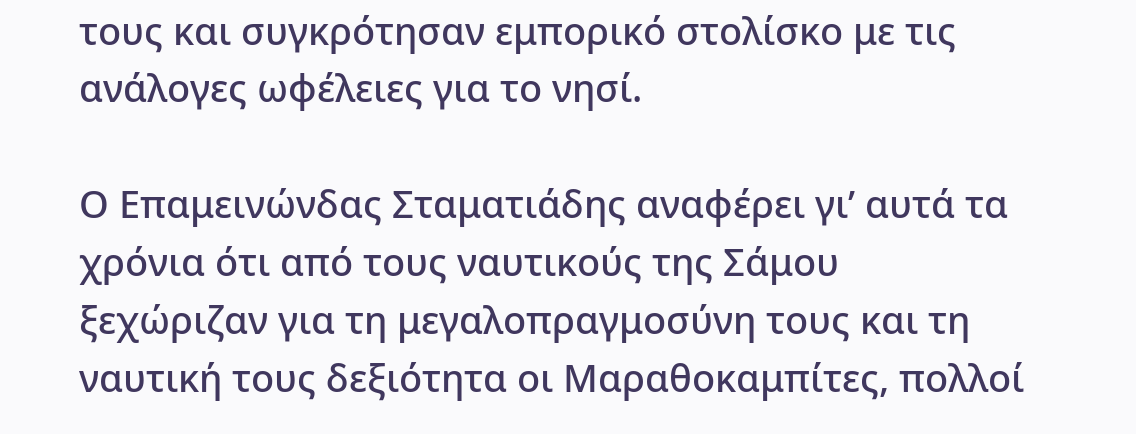τους και συγκρότησαν εμπορικό στολίσκο με τις ανάλογες ωφέλειες για το νησί.

Ο Επαμεινώνδας Σταματιάδης αναφέρει γι’ αυτά τα χρόνια ότι από τους ναυτικούς της Σάμου ξεχώριζαν για τη μεγαλοπραγμοσύνη τους και τη ναυτική τους δεξιότητα οι Μαραθοκαμπίτες, πολλοί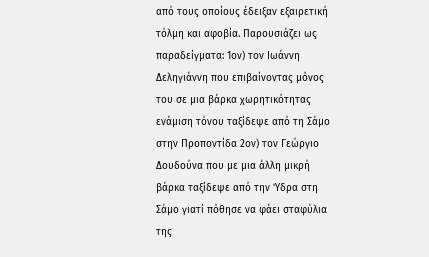από τους οποίους έδειξαν εξαιρετική τόλμη και αφοβία. Παρουσιάζει ως παραδείγματα: 1ον) τον Ιωάννη Δεληγιάννη που επιβαίνοντας μόνος του σε μια βάρκα χωρητικότητας ενάμιση τόνου ταξίδεψε από τη Σάμο στην Προποντίδα 2ον) τον Γεώργιο Δουδούνα που με μια άλλη μικρή βάρκα ταξίδεψε από την Ύδρα στη Σάμο γιατί πόθησε να φάει σταφύλια της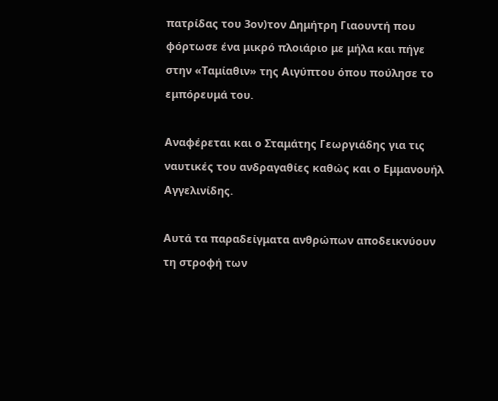πατρίδας του 3ον)τον Δημήτρη Γιαουντή που φόρτωσε ένα μικρό πλοιάριο με μήλα και πήγε στην «Ταμίαθιν» της Αιγύπτου όπου πούλησε το εμπόρευμά του.

Αναφέρεται και ο Σταμάτης Γεωργιάδης για τις ναυτικές του ανδραγαθίες καθώς και ο Εμμανουήλ Αγγελινίδης.

Αυτά τα παραδείγματα ανθρώπων αποδεικνύουν τη στροφή των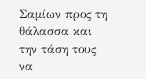Σαμίων προς τη θάλασσα και την τάση τους να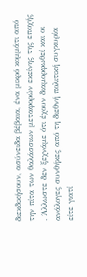διεκδικήσουν, ασύνειδα βέβαια, ένα μικρό κομμάτι από την πίτα των θαλάσσιων μεταφορών εκείνης της εποχής . Άλλωστε δεν ξεχνάμε ότι έχουν διαμορφωθεί και οι ανάλογες συνθήκες από τη διεθνή πολιτική συγκυρία είτε γιατί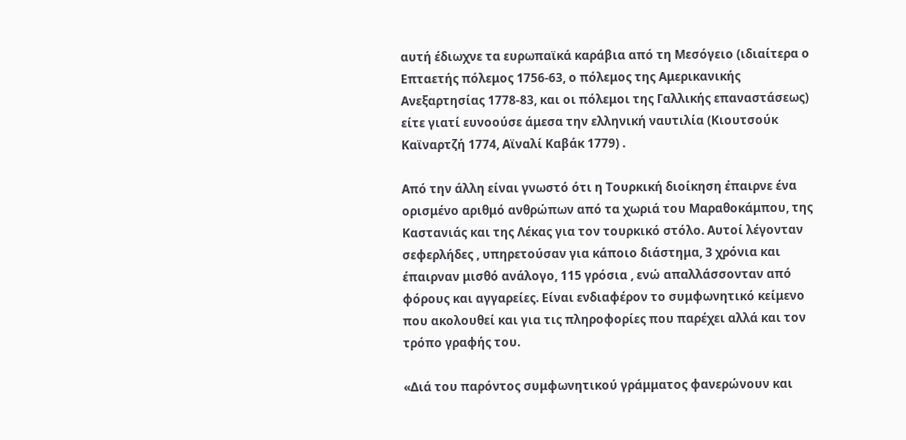αυτή έδιωχνε τα ευρωπαϊκά καράβια από τη Μεσόγειο (ιδιαίτερα ο Επταετής πόλεμος 1756-63, ο πόλεμος της Αμερικανικής Ανεξαρτησίας 1778-83, και οι πόλεμοι της Γαλλικής επαναστάσεως) είτε γιατί ευνοούσε άμεσα την ελληνική ναυτιλία (Κιουτσούκ Καϊναρτζή 1774, Αϊναλί Καβάκ 1779) .

Από την άλλη είναι γνωστό ότι η Τουρκική διοίκηση έπαιρνε ένα ορισμένο αριθμό ανθρώπων από τα χωριά του Μαραθοκάμπου, της Καστανιάς και της Λέκας για τον τουρκικό στόλο. Αυτοί λέγονταν σεφερλήδες , υπηρετούσαν για κάποιο διάστημα, 3 χρόνια και έπαιρναν μισθό ανάλογο, 115 γρόσια , ενώ απαλλάσσονταν από φόρους και αγγαρείες. Είναι ενδιαφέρον το συμφωνητικό κείμενο που ακολουθεί και για τις πληροφορίες που παρέχει αλλά και τον τρόπο γραφής του.

«Διά του παρόντος συμφωνητικού γράμματος φανερώνουν και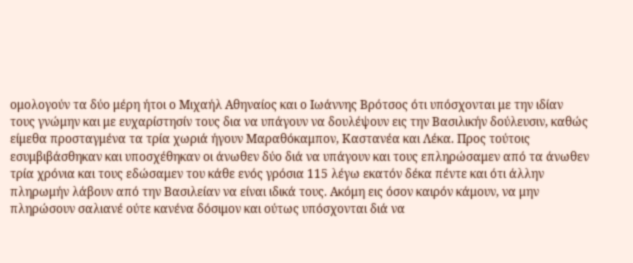ομολογούν τα δύο μέρη ήτοι ο Μιχαήλ Αθηναίος και ο Ιωάννης Βρότσος ότι υπόσχονται με την ιδίαν τους γνώμην και με ευχαρίστησίν τους δια να υπάγουν να δουλέψουν εις την Βασιλικήν δούλευσιν, καθώς είμεθα προσταγμένα τα τρία χωριά ήγουν Μαραθόκαμπον, Καστανέα και Λέκα. Προς τούτοις εσυμβιβάσθηκαν και υποσχέθηκαν οι άνωθεν δύο διά να υπάγουν και τους επληρώσαμεν από τα άνωθεν τρία χρόνια και τους εδώσαμεν του κάθε ενός γρόσια 115 λέγω εκατόν δέκα πέντε και ότι άλλην πληρωμήν λάβουν από την Βασιλείαν να είναι ιδικά τους. Ακόμη εις όσον καιρόν κάμουν, να μην πληρώσουν σαλιανέ ούτε κανένα δόσιμον και ούτως υπόσχονται διά να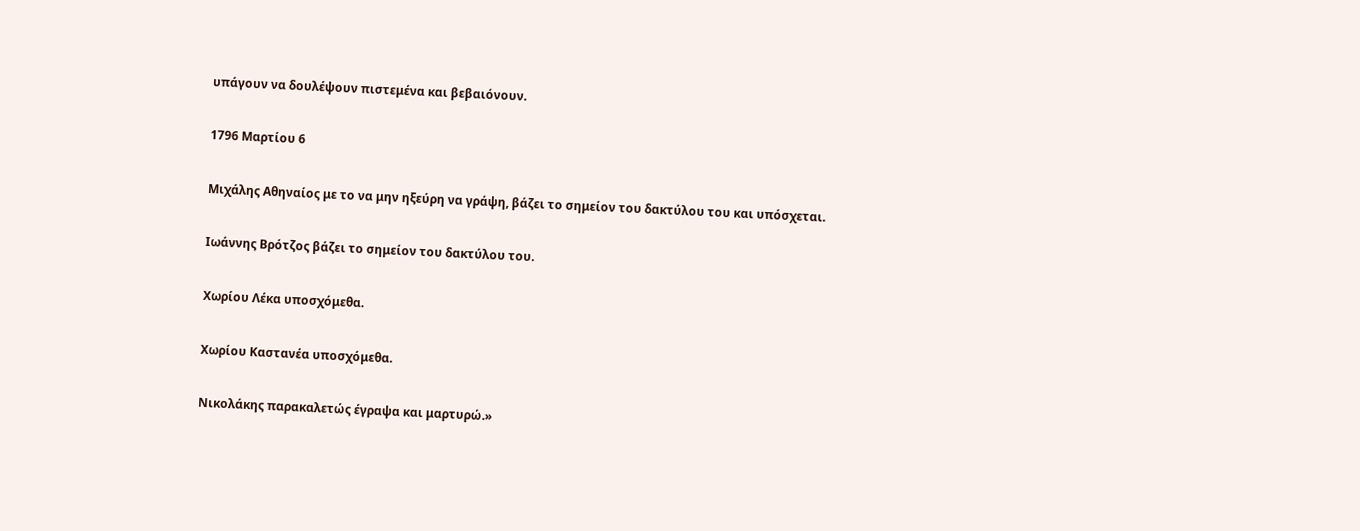υπάγουν να δουλέψουν πιστεμένα και βεβαιόνουν.

1796 Μαρτίου 6

Μιχάλης Αθηναίος με το να μην ηξεύρη να γράψη, βάζει το σημείον του δακτύλου του και υπόσχεται.

Ιωάννης Βρότζος βάζει το σημείον του δακτύλου του.

Χωρίου Λέκα υποσχόμεθα.

Χωρίου Καστανέα υποσχόμεθα.

Νικολάκης παρακαλετώς έγραψα και μαρτυρώ.»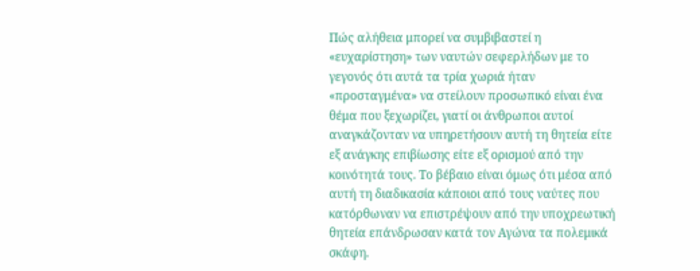Πώς αλήθεια μπορεί να συμβιβαστεί η «ευχαρίστηση» των ναυτών σεφερλήδων με το γεγονός ότι αυτά τα τρία χωριά ήταν «προσταγμένα» να στείλουν προσωπικό είναι ένα θέμα που ξεχωρίζει, γιατί οι άνθρωποι αυτοί αναγκάζονταν να υπηρετήσουν αυτή τη θητεία είτε εξ ανάγκης επιβίωσης είτε εξ ορισμού από την κοινότητά τους. Το βέβαιο είναι όμως ότι μέσα από αυτή τη διαδικασία κάποιοι από τους ναύτες που κατόρθωναν να επιστρέψουν από την υποχρεωτική θητεία επάνδρωσαν κατά τον Αγώνα τα πολεμικά σκάφη.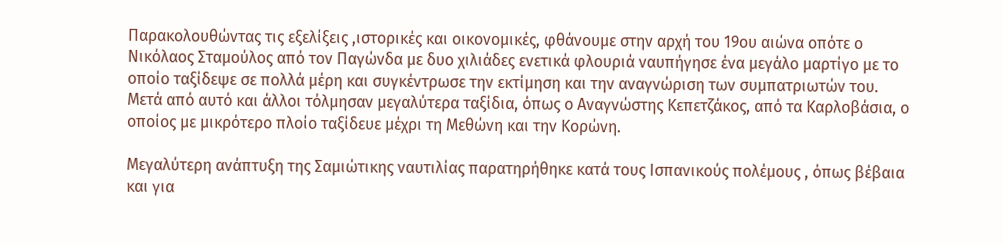Παρακολουθώντας τις εξελίξεις ,ιστορικές και οικονομικές, φθάνουμε στην αρχή του 19ου αιώνα οπότε ο Νικόλαος Σταμούλος από τον Παγώνδα με δυο χιλιάδες ενετικά φλουριά ναυπήγησε ένα μεγάλο μαρτίγο με το οποίο ταξίδεψε σε πολλά μέρη και συγκέντρωσε την εκτίμηση και την αναγνώριση των συμπατριωτών του. Μετά από αυτό και άλλοι τόλμησαν μεγαλύτερα ταξίδια, όπως ο Αναγνώστης Κεπετζάκος, από τα Καρλοβάσια, ο οποίος με μικρότερο πλοίο ταξίδευε μέχρι τη Μεθώνη και την Κορώνη.

Μεγαλύτερη ανάπτυξη της Σαμιώτικης ναυτιλίας παρατηρήθηκε κατά τους Ισπανικούς πολέμους , όπως βέβαια και για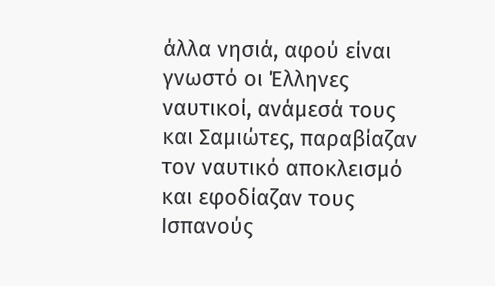άλλα νησιά, αφού είναι γνωστό οι Έλληνες ναυτικοί, ανάμεσά τους και Σαμιώτες, παραβίαζαν τον ναυτικό αποκλεισμό και εφοδίαζαν τους Ισπανούς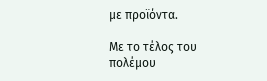με προϊόντα.

Με το τέλος του πολέμου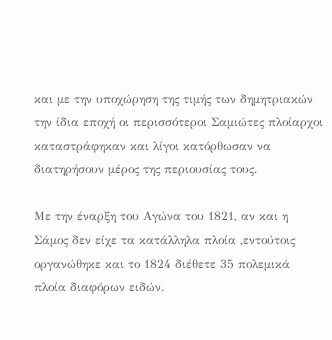και με την υποχώρηση της τιμής των δημητριακών την ίδια εποχή οι περισσότεροι Σαμιώτες πλοίαρχοι καταστράφηκαν και λίγοι κατόρθωσαν να διατηρήσουν μέρος της περιουσίας τους.

Με την έναρξη του Αγώνα του 1821, αν και η Σάμος δεν είχε τα κατάλληλα πλοία ,εντούτοις οργανώθηκε και το 1824 διέθετε 35 πολεμικά πλοία διαφόρων ειδών.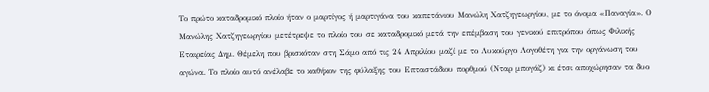Το πρώτο καταδρομικό πλοίο ήταν ο μαρτίγος ή μαρτιγάνα του καπετάνιου Μανώλη Χατζηγεωργίου, με το όνομα «Παναγία». Ο Μανώλης Χατζηγεωργίου μετέτρεψε το πλοίο του σε καταδρομικό μετά την επέμβαση του γενικού επιτρόπου όπως Φιλικής Εταιρείας Δημ. Θέμελη που βρισκόταν στη Σάμο από τις 24 Απριλίου μαζί με το Λυκούργο Λογοθέτη για την οργάνωση του αγώνα. Το πλοίο αυτό ανέλαβε το καθήκον της φύλαξης του Επταστάδιου πορθμού (Νταρ μπογάζ) κι έτσι αποχώρησαν τα δυο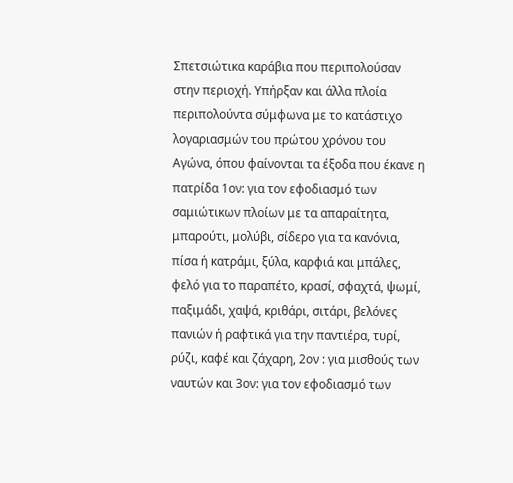Σπετσιώτικα καράβια που περιπολούσαν στην περιοχή. Υπήρξαν και άλλα πλοία περιπολούντα σύμφωνα με το κατάστιχο λογαριασμών του πρώτου χρόνου του Αγώνα, όπου φαίνονται τα έξοδα που έκανε η πατρίδα 1ον: για τον εφοδιασμό των σαμιώτικων πλοίων με τα απαραίτητα, μπαρούτι, μολύβι, σίδερο για τα κανόνια, πίσα ή κατράμι, ξύλα, καρφιά και μπάλες, φελό για το παραπέτο, κρασί, σφαχτά, ψωμί, παξιμάδι, χαψά, κριθάρι, σιτάρι, βελόνες πανιών ή ραφτικά για την παντιέρα, τυρί, ρύζι, καφέ και ζάχαρη, 2ον : για μισθούς των ναυτών και 3ον: για τον εφοδιασμό των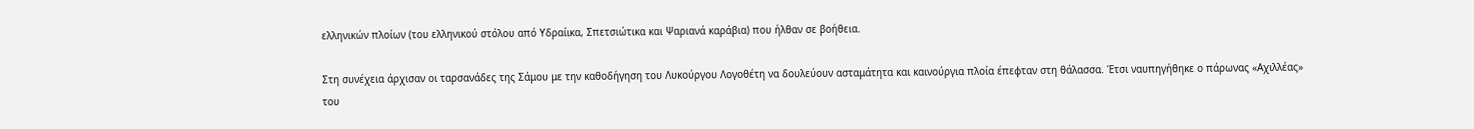ελληνικών πλοίων (του ελληνικού στόλου από Υδραίικα, Σπετσιώτικα και Ψαριανά καράβια) που ήλθαν σε βοήθεια.

Στη συνέχεια άρχισαν οι ταρσανάδες της Σάμου με την καθοδήγηση του Λυκούργου Λογοθέτη να δουλεύουν ασταμάτητα και καινούργια πλοία έπεφταν στη θάλασσα. Έτσι ναυπηγήθηκε ο πάρωνας «Αχιλλέας» του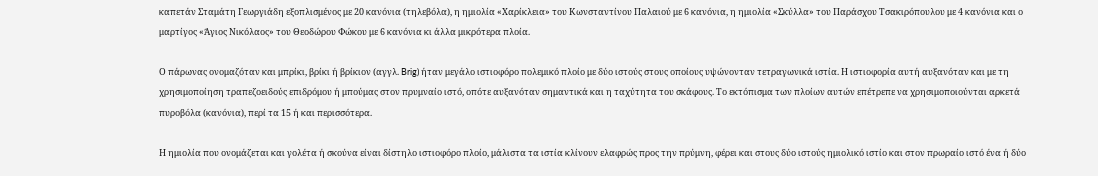καπετάν Σταμάτη Γεωργιάδη εξοπλισμένος με 20 κανόνια (τηλεβόλα), η ημιολία «Χαρίκλεια» του Κωνσταντίνου Παλαιού με 6 κανόνια, η ημιολία «Σκύλλα» του Παράσχου Τσακιρόπουλου με 4 κανόνια και ο μαρτίγος «Άγιος Νικόλαος» του Θεοδώρου Φώκου με 6 κανόνια κι άλλα μικρότερα πλοία.

Ο πάρωνας ονομαζόταν και μπρίκι, βρίκι ή βρίκιον (αγγλ. Brig) ήταν μεγάλο ιστιοφόρο πολεμικό πλοίο με δύο ιστούς στους οποίους υψώνονταν τετραγωνικά ιστία. Η ιστιοφορία αυτή αυξανόταν και με τη χρησιμοποίηση τραπεζοειδούς επιδρόμου ή μπούμας στον πρυμναίο ιστό, οπότε αυξανόταν σημαντικά και η ταχύτητα του σκάφους. Το εκτόπισμα των πλοίων αυτών επέτρεπε να χρησιμοποιούνται αρκετά πυροβόλα (κανόνια), περί τα 15 ή και περισσότερα.

Η ημιολία που ονομάζεται και γολέτα ή σκούνα είναι δίστηλο ιστιοφόρο πλοίο, μάλιστα τα ιστία κλίνουν ελαφρώς προς την πρύμνη, φέρει και στους δύο ιστούς ημιολικό ιστίο και στον πρωραίο ιστό ένα ή δύο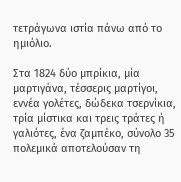τετράγωνα ιστία πάνω από το ημιόλιο.

Στα 1824 δύο μπρίκια, μία μαρτιγάνα, τέσσερις μαρτίγοι, εννέα γολέτες, δώδεκα τσερνίκια, τρία μίστικα και τρεις τράτες ή γαλιότες, ένα ζαμπέκο, σύνολο 35 πολεμικά αποτελούσαν τη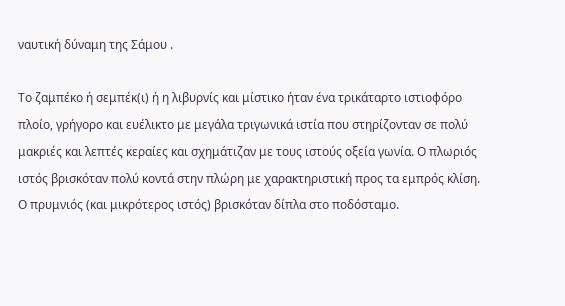ναυτική δύναμη της Σάμου .

Το ζαμπέκο ή σεμπέκ(ι) ή η λιβυρνίς και μίστικο ήταν ένα τρικάταρτο ιστιοφόρο πλοίο, γρήγορο και ευέλικτο με μεγάλα τριγωνικά ιστία που στηρίζονταν σε πολύ μακριές και λεπτές κεραίες και σχημάτιζαν με τους ιστούς οξεία γωνία. Ο πλωριός ιστός βρισκόταν πολύ κοντά στην πλώρη με χαρακτηριστική προς τα εμπρός κλίση. Ο πρυμνιός (και μικρότερος ιστός) βρισκόταν δίπλα στο ποδόσταμο.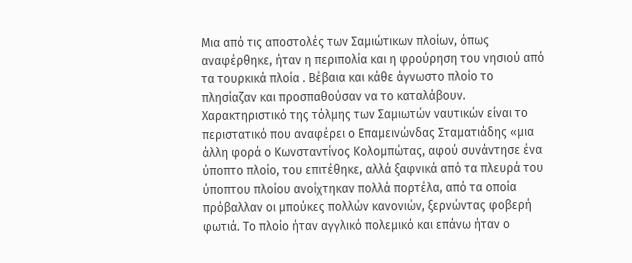Μια από τις αποστολές των Σαμιώτικων πλοίων, όπως αναφέρθηκε, ήταν η περιπολία και η φρούρηση του νησιού από τα τουρκικά πλοία . Βέβαια και κάθε άγνωστο πλοίο το πλησίαζαν και προσπαθούσαν να το καταλάβουν. Χαρακτηριστικό της τόλμης των Σαμιωτών ναυτικών είναι το περιστατικό που αναφέρει ο Επαμεινώνδας Σταματιάδης «μια άλλη φορά ο Κωνσταντίνος Κολομπώτας, αφού συνάντησε ένα ύποπτο πλοίο, του επιτέθηκε, αλλά ξαφνικά από τα πλευρά του ύποπτου πλοίου ανοίχτηκαν πολλά πορτέλα, από τα οποία πρόβαλλαν οι μπούκες πολλών κανονιών, ξερνώντας φοβερή φωτιά. Το πλοίο ήταν αγγλικό πολεμικό και επάνω ήταν ο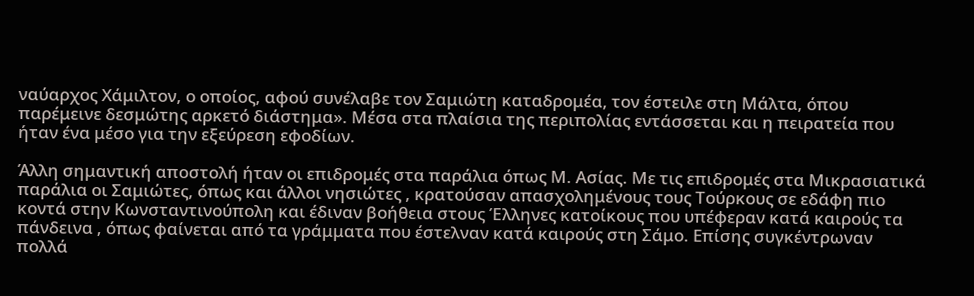ναύαρχος Χάμιλτον, ο οποίος, αφού συνέλαβε τον Σαμιώτη καταδρομέα, τον έστειλε στη Μάλτα, όπου παρέμεινε δεσμώτης αρκετό διάστημα». Μέσα στα πλαίσια της περιπολίας εντάσσεται και η πειρατεία που ήταν ένα μέσο για την εξεύρεση εφοδίων.

Άλλη σημαντική αποστολή ήταν οι επιδρομές στα παράλια όπως Μ. Ασίας. Με τις επιδρομές στα Μικρασιατικά παράλια οι Σαμιώτες, όπως και άλλοι νησιώτες , κρατούσαν απασχολημένους τους Τούρκους σε εδάφη πιο κοντά στην Κωνσταντινούπολη και έδιναν βοήθεια στους Έλληνες κατοίκους που υπέφεραν κατά καιρούς τα πάνδεινα , όπως φαίνεται από τα γράμματα που έστελναν κατά καιρούς στη Σάμο. Επίσης συγκέντρωναν πολλά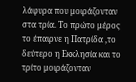λάφυρα που μοιράζονταν στα τρία. Το πρώτο μέρος το έπαιρνε η Πατρίδα ,το δεύτερο η Εκκλησία και το τρίτο μοιράζονταν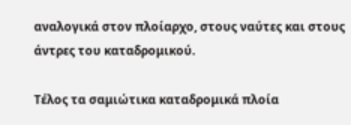αναλογικά στον πλοίαρχο, στους ναύτες και στους άντρες του καταδρομικού.

Τέλος τα σαμιώτικα καταδρομικά πλοία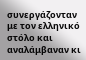συνεργάζονταν με τον ελληνικό στόλο και αναλάμβαναν κι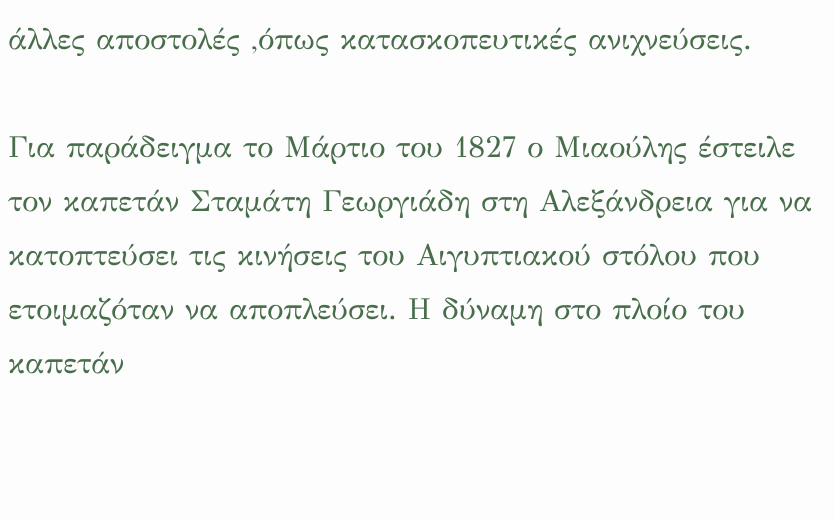άλλες αποστολές ,όπως κατασκοπευτικές ανιχνεύσεις.

Για παράδειγμα το Μάρτιο του 1827 ο Μιαούλης έστειλε τον καπετάν Σταμάτη Γεωργιάδη στη Αλεξάνδρεια για να κατοπτεύσει τις κινήσεις του Αιγυπτιακού στόλου που ετοιμαζόταν να αποπλεύσει. Η δύναμη στο πλοίο του καπετάν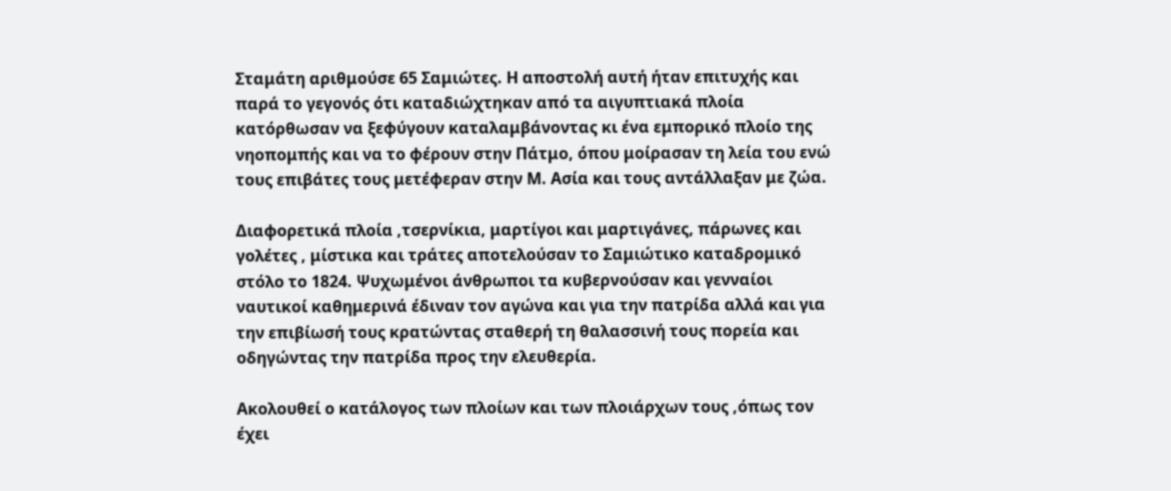Σταμάτη αριθμούσε 65 Σαμιώτες. Η αποστολή αυτή ήταν επιτυχής και παρά το γεγονός ότι καταδιώχτηκαν από τα αιγυπτιακά πλοία κατόρθωσαν να ξεφύγουν καταλαμβάνοντας κι ένα εμπορικό πλοίο της νηοπομπής και να το φέρουν στην Πάτμο, όπου μοίρασαν τη λεία του ενώ τους επιβάτες τους μετέφεραν στην Μ. Ασία και τους αντάλλαξαν με ζώα.

Διαφορετικά πλοία ,τσερνίκια, μαρτίγοι και μαρτιγάνες, πάρωνες και γολέτες , μίστικα και τράτες αποτελούσαν το Σαμιώτικο καταδρομικό στόλο το 1824. Ψυχωμένοι άνθρωποι τα κυβερνούσαν και γενναίοι ναυτικοί καθημερινά έδιναν τον αγώνα και για την πατρίδα αλλά και για την επιβίωσή τους κρατώντας σταθερή τη θαλασσινή τους πορεία και οδηγώντας την πατρίδα προς την ελευθερία.

Ακολουθεί ο κατάλογος των πλοίων και των πλοιάρχων τους ,όπως τον έχει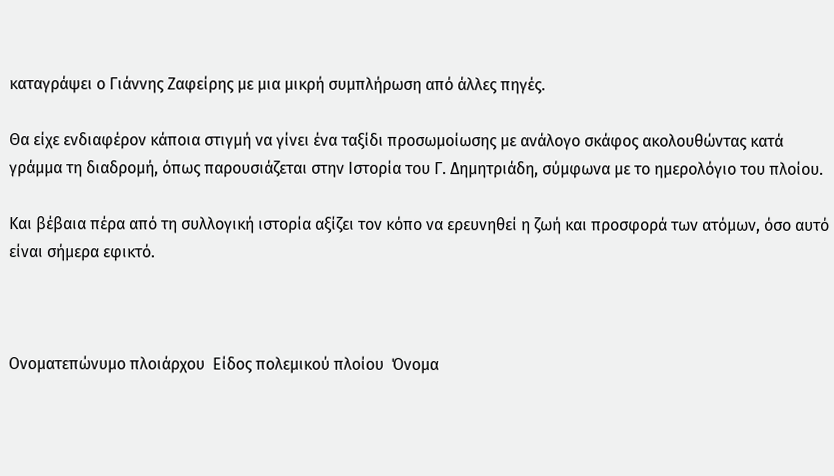καταγράψει ο Γιάννης Ζαφείρης με μια μικρή συμπλήρωση από άλλες πηγές.

Θα είχε ενδιαφέρον κάποια στιγμή να γίνει ένα ταξίδι προσωμοίωσης με ανάλογο σκάφος ακολουθώντας κατά γράμμα τη διαδρομή, όπως παρουσιάζεται στην Ιστορία του Γ. Δημητριάδη, σύμφωνα με το ημερολόγιο του πλοίου.

Και βέβαια πέρα από τη συλλογική ιστορία αξίζει τον κόπο να ερευνηθεί η ζωή και προσφορά των ατόμων, όσο αυτό είναι σήμερα εφικτό.



Ονοματεπώνυμο πλοιάρχου  Είδος πολεμικού πλοίου  Όνομα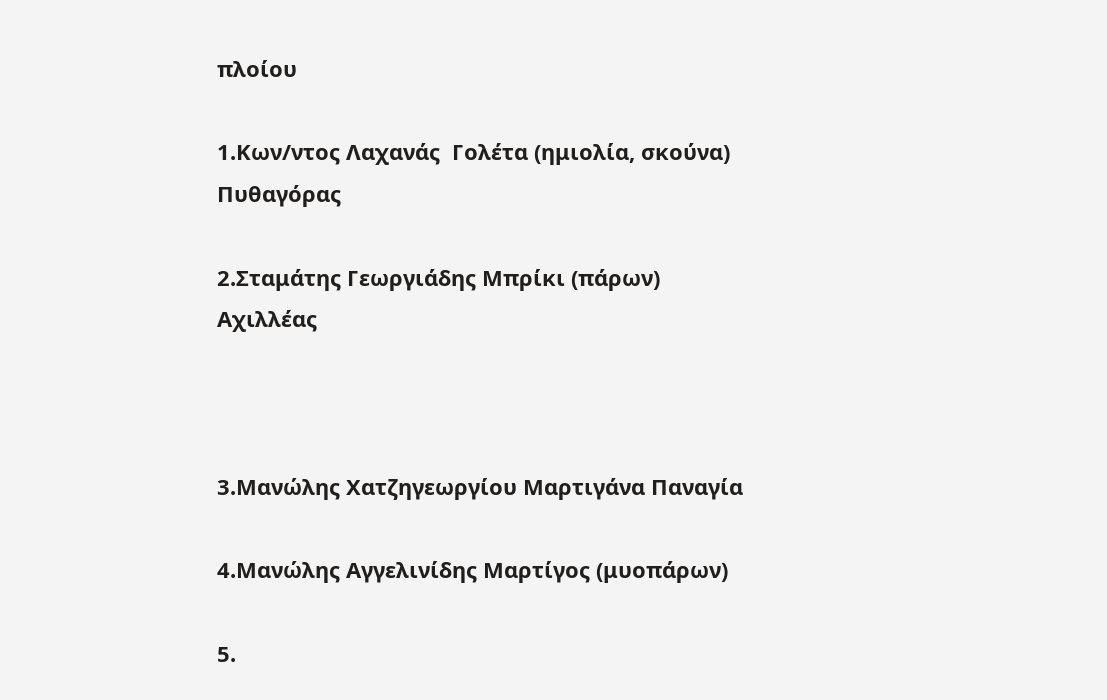πλοίου

1.Κων/ντος Λαχανάς  Γολέτα (ημιολία, σκούνα)  Πυθαγόρας

2.Σταμάτης Γεωργιάδης Μπρίκι (πάρων) Αχιλλέας



3.Μανώλης Χατζηγεωργίου Μαρτιγάνα Παναγία

4.Μανώλης Αγγελινίδης Μαρτίγος (μυοπάρων)

5.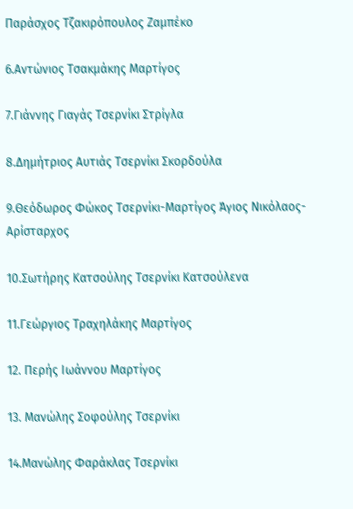Παράσχος Τζακιρόπουλος Ζαμπέκο

6.Αντώνιος Τσακμάκης Μαρτίγος

7.Γιάννης Γιαγάς Τσερνίκι Στρίγλα

8.Δημήτριος Αυτιάς Τσερνίκι Σκορδούλα

9.Θεόδωρος Φώκος Τσερνίκι-Μαρτίγος Άγιος Νικόλαος-Αρίσταρχος

10.Σωτήρης Κατσούλης Τσερνίκι Κατσούλενα

11.Γεώργιος Τραχηλάκης Μαρτίγος

12. Περής Ιωάννου Μαρτίγος

13. Μανώλης Σοφούλης Τσερνίκι

14.Μανώλης Φαράκλας Τσερνίκι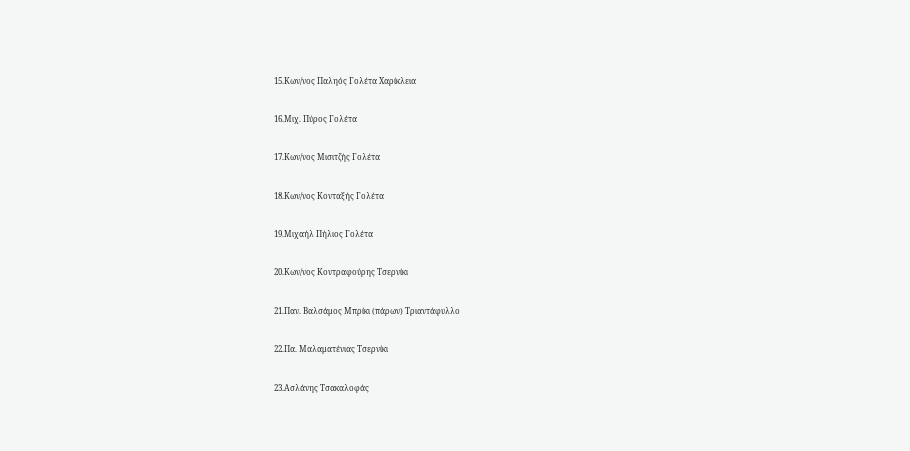15.Κων/νος Παληός Γολέτα Χαρίκλεια

16.Μιχ. Πύρος Γολέτα

17.Κων/νος Μισιτζής Γολέτα

18.Κων/νος Κονταξής Γολέτα

19.Μιχαήλ Πήλιος Γολέτα

20.Κων/νος Κοντραφούρης Τσερνίκι

21.Παν. Βαλσάμος Μπρίκι (πάρων) Τριαντάφυλλο

22.Πα. Μαλαματένιας Τσερνίκι

23.Ασλάνης Τσακαλοφάς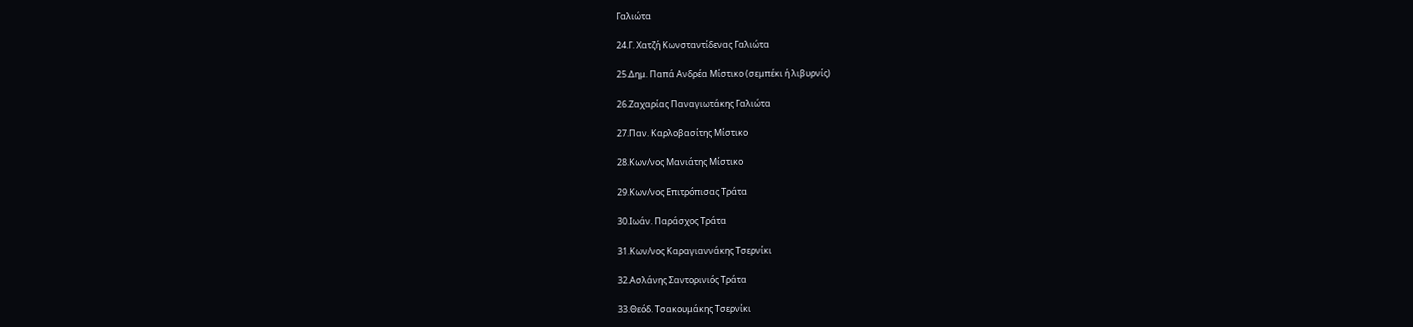Γαλιώτα

24.Γ. Χατζή Κωνσταντίδενας Γαλιώτα

25.Δημ. Παπά Ανδρέα Μίστικο (σεμπέκι ή λιβυρνίς)

26.Ζαχαρίας Παναγιωτάκης Γαλιώτα

27.Παν. Καρλοβασίτης Μίστικο

28.Κων/νος Μανιάτης Μίστικο

29.Κων/νος Επιτρόπισας Τράτα

30.Ιωάν. Παράσχος Τράτα

31.Κων/νος Καραγιαννάκης Τσερνίκι

32.Ασλάνης Σαντορινιός Τράτα

33.Θεόδ. Τσακουμάκης Τσερνίκι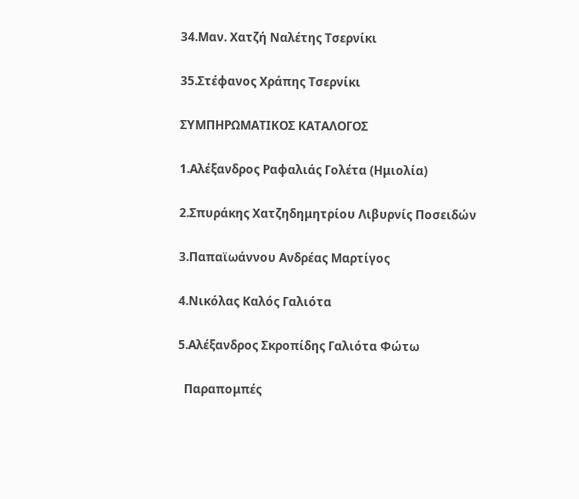34.Μαν. Χατζή Ναλέτης Τσερνίκι

35.Στέφανος Χράπης Τσερνίκι

ΣΥΜΠΗΡΩΜΑΤΙΚΟΣ ΚΑΤΑΛΟΓΟΣ

1.Αλέξανδρος Ραφαλιάς Γολέτα (Ημιολία)

2.Σπυράκης Χατζηδημητρίου Λιβυρνίς Ποσειδών

3.Παπαϊωάννου Ανδρέας Μαρτίγος

4.Νικόλας Καλός Γαλιότα

5.Αλέξανδρος Σκροπίδης Γαλιότα Φώτω

  Παραπομπές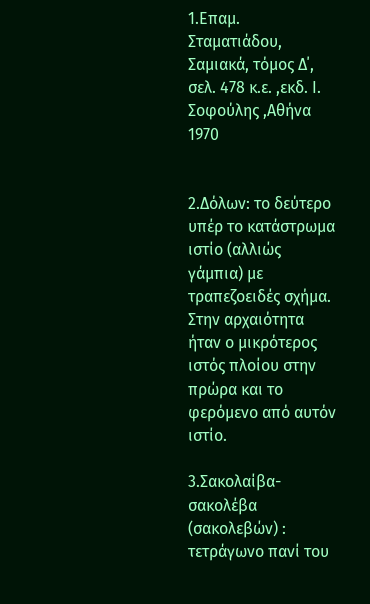1.Επαμ. Σταματιάδου, Σαμιακά, τόμος Δ΄, σελ. 478 κ.ε. ,εκδ. Ι. Σοφούλης ,Αθήνα 1970


2.Δόλων: το δεύτερο υπέρ το κατάστρωμα ιστίο (αλλιώς γάμπια) με τραπεζοειδές σχήμα. Στην αρχαιότητα ήταν ο μικρότερος ιστός πλοίου στην πρώρα και το φερόμενο από αυτόν ιστίο.

3.Σακολαίβα-σακολέβα (σακολεβών) : τετράγωνο πανί του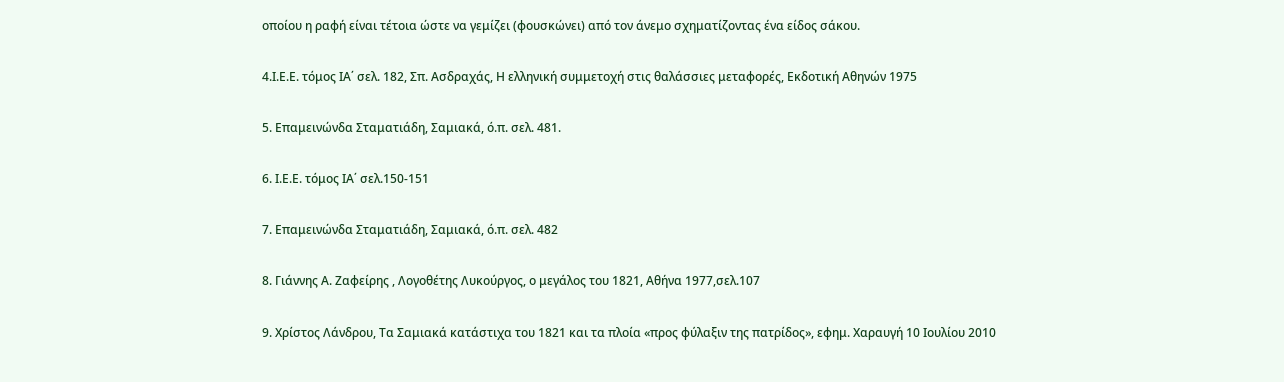οποίου η ραφή είναι τέτοια ώστε να γεμίζει (φουσκώνει) από τον άνεμο σχηματίζοντας ένα είδος σάκου.

4.Ι.Ε.Ε. τόμος ΙΑ΄ σελ. 182, Σπ. Ασδραχάς, Η ελληνική συμμετοχή στις θαλάσσιες μεταφορές, Εκδοτική Αθηνών 1975

5. Επαμεινώνδα Σταματιάδη, Σαμιακά, ό.π. σελ. 481.

6. Ι.Ε.Ε. τόμος ΙΑ΄ σελ.150-151

7. Επαμεινώνδα Σταματιάδη, Σαμιακά, ό.π. σελ. 482

8. Γιάννης Α. Ζαφείρης , Λογοθέτης Λυκούργος, ο μεγάλος του 1821, Αθήνα 1977,σελ.107

9. Χρίστος Λάνδρου, Τα Σαμιακά κατάστιχα του 1821 και τα πλοία «προς φύλαξιν της πατρίδος», εφημ. Χαραυγή 10 Ιουλίου 2010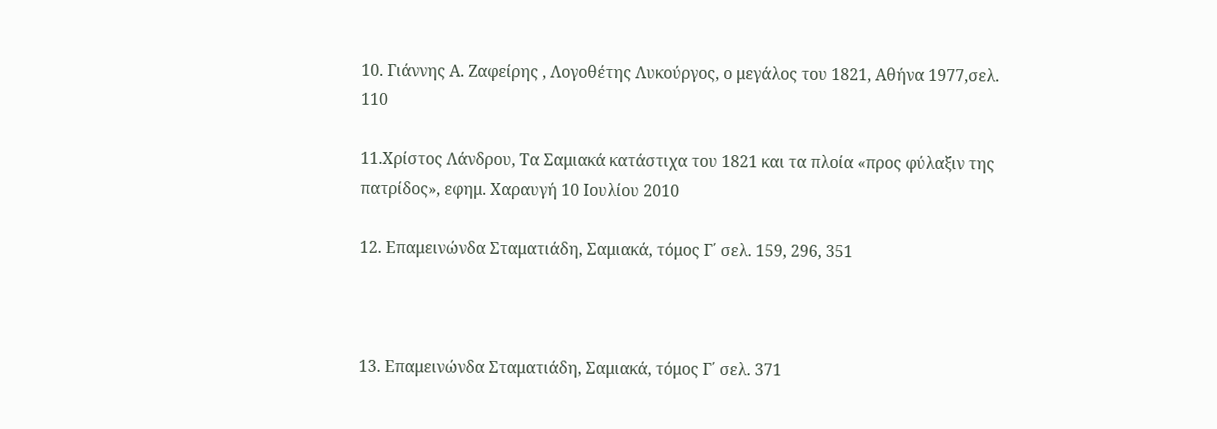10. Γιάννης Α. Ζαφείρης , Λογοθέτης Λυκούργος, ο μεγάλος του 1821, Αθήνα 1977,σελ. 110

11.Χρίστος Λάνδρου, Τα Σαμιακά κατάστιχα του 1821 και τα πλοία «προς φύλαξιν της πατρίδος», εφημ. Χαραυγή 10 Ιουλίου 2010

12. Επαμεινώνδα Σταματιάδη, Σαμιακά, τόμος Γ΄ σελ. 159, 296, 351



13. Επαμεινώνδα Σταματιάδη, Σαμιακά, τόμος Γ΄ σελ. 371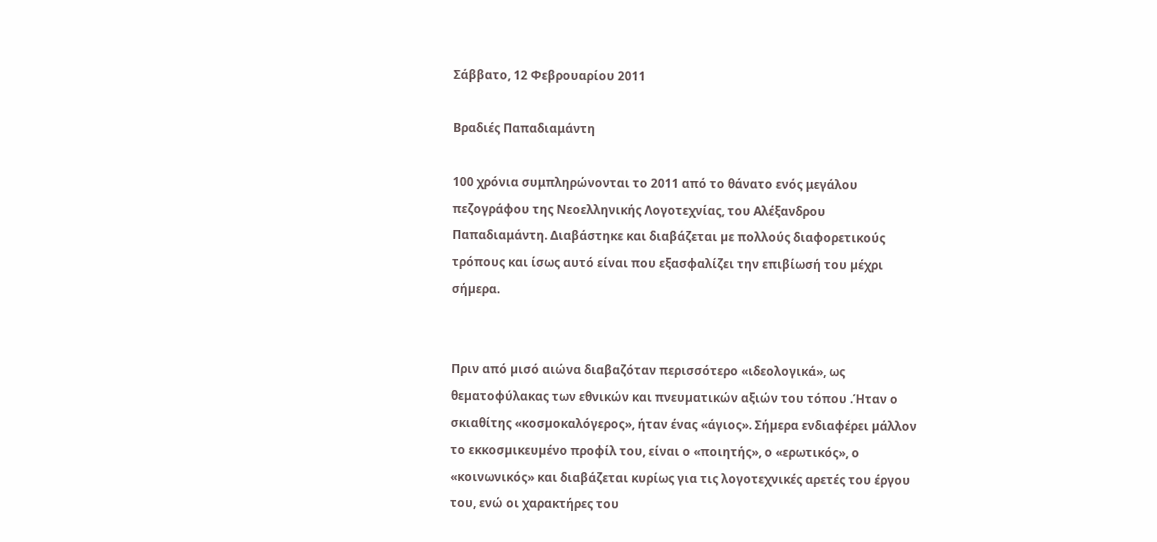Σάββατο, 12 Φεβρουαρίου 2011

Βραδιές Παπαδιαμάντη

100 χρόνια συμπληρώνονται το 2011 από το θάνατο ενός μεγάλου πεζογράφου της Νεοελληνικής Λογοτεχνίας, του Αλέξανδρου Παπαδιαμάντη. Διαβάστηκε και διαβάζεται µε πολλούς διαφορετικούς τρόπους και ίσως αυτό είναι που εξασφαλίζει την επιβίωσή του µέχρι σήµερα.


Πριν από µισό αιώνα διαβαζόταν περισσότερο «ιδεολογικά», ως θεµατοφύλακας των εθνικών και πνευµατικών αξιών του τόπου .Ήταν ο σκιαθίτης «κοσµοκαλόγερος», ήταν ένας «άγιος». Σήµερα ενδιαφέρει µάλλον το εκκοσµικευµένο προφίλ του, είναι ο «ποιητής», ο «ερωτικός», ο «κοινωνικός» και διαβάζεται κυρίως για τις λογοτεχνικές αρετές του έργου του, ενώ οι χαρακτήρες του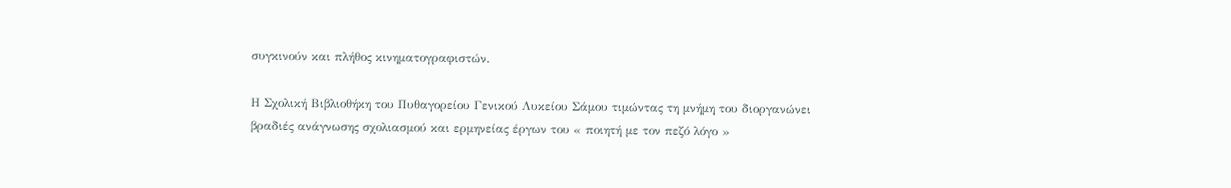συγκινούν και πλήθος κινηµατογραφιστών.

Η Σχολική Βιβλιοθήκη του Πυθαγορείου Γενικού Λυκείου Σάμου τιμώντας τη μνήμη του διοργανώνει βραδιές ανάγνωσης σχολιασμού και ερμηνείας έργων του « ποιητή με τον πεζό λόγο »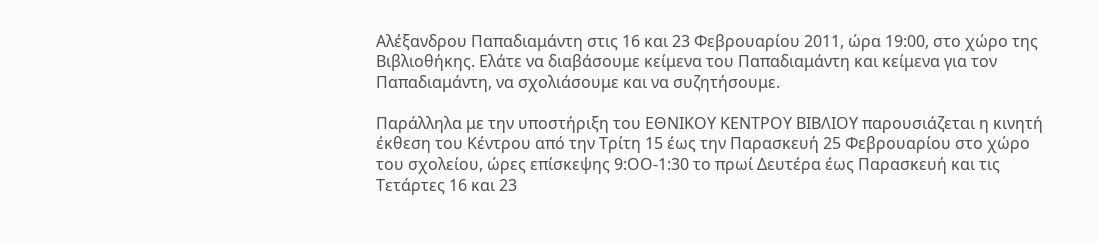Αλέξανδρου Παπαδιαμάντη στις 16 και 23 Φεβρουαρίου 2011, ώρα 19:00, στο χώρο της Βιβλιοθήκης. Ελάτε να διαβάσουμε κείμενα του Παπαδιαμάντη και κείμενα για τον Παπαδιαμάντη, να σχολιάσουμε και να συζητήσουμε.

Παράλληλα με την υποστήριξη του ΕΘΝΙΚΟΥ ΚΕΝΤΡΟΥ ΒΙΒΛΙΟΥ παρουσιάζεται η κινητή έκθεση του Κέντρου από την Τρίτη 15 έως την Παρασκευή 25 Φεβρουαρίου στο χώρο του σχολείου, ώρες επίσκεψης 9:ΟΟ-1:30 το πρωί Δευτέρα έως Παρασκευή και τις Τετάρτες 16 και 23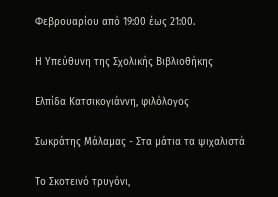Φεβρουαρίου από 19:00 έως 21:00.

Η Υπεύθυνη της Σχολικής Βιβλιοθήκης

Ελπίδα Κατσικογιάννη, φιλόλογος

Σωκράτης Μάλαμας - Στα μάτια τα ψιχαλιστά

Το Σκοτεινό τρυγόνι,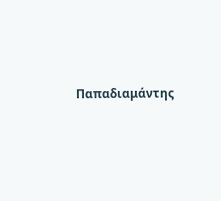Παπαδιαμάντης